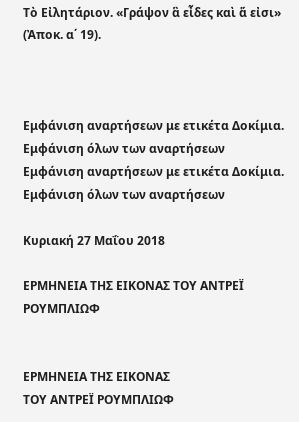Τὸ Εἰλητάριον. «Γράψον ἃ εἶδες καὶ ἅ εἰσι» (Ἀποκ. α΄ 19).



Εμφάνιση αναρτήσεων με ετικέτα Δοκίμια. Εμφάνιση όλων των αναρτήσεων
Εμφάνιση αναρτήσεων με ετικέτα Δοκίμια. Εμφάνιση όλων των αναρτήσεων

Κυριακή 27 Μαΐου 2018

ΕΡΜΗΝΕΙΑ ΤΗΣ ΕΙΚΟΝΑΣ ΤΟΥ ΑΝΤΡΕΪ ΡΟΥΜΠΛΙΩΦ


ΕΡΜΗΝΕΙΑ ΤΗΣ ΕΙΚΟΝΑΣ
ΤΟΥ ΑΝΤΡΕΪ ΡΟΥΜΠΛΙΩΦ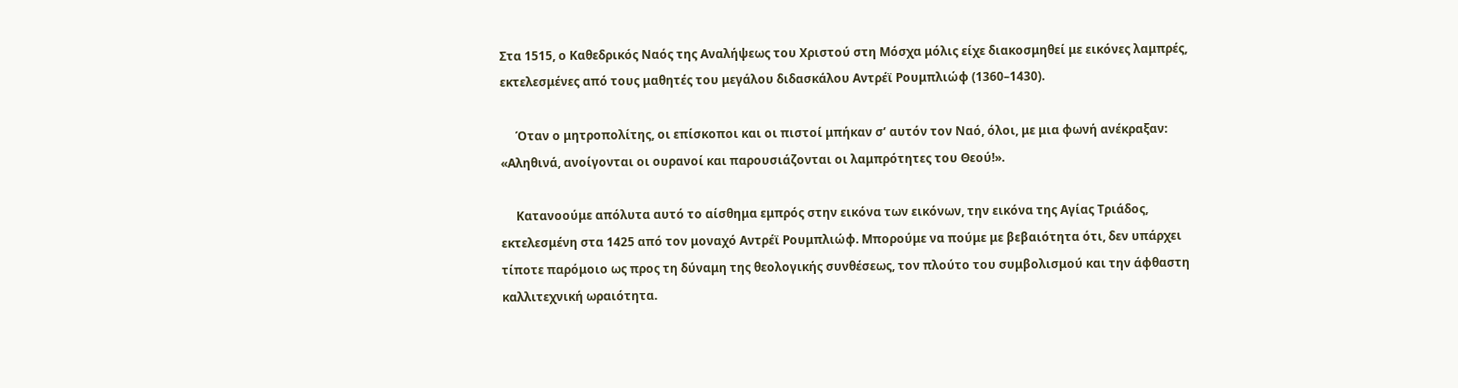Στα 1515, ο Καθεδρικός Ναός της Αναλήψεως του Χριστού στη Μόσχα μόλις είχε διακοσμηθεί με εικόνες λαμπρές, εκτελεσμένες από τους μαθητές του μεγάλου διδασκάλου Αντρέϊ Ρουμπλιώφ (1360–1430).

     Όταν ο μητροπολίτης, οι επίσκοποι και οι πιστοί μπήκαν σ’ αυτόν τον Ναό, όλοι, με μια φωνή ανέκραξαν: «Αληθινά, ανοίγονται οι ουρανοί και παρουσιάζονται οι λαμπρότητες του Θεού!».

     Κατανοούμε απόλυτα αυτό το αίσθημα εμπρός στην εικόνα των εικόνων, την εικόνα της Αγίας Τριάδος, εκτελεσμένη στα 1425 από τον μοναχό Αντρέϊ Ρουμπλιώφ. Μπορούμε να πούμε με βεβαιότητα ότι, δεν υπάρχει τίποτε παρόμοιο ως προς τη δύναμη της θεολογικής συνθέσεως, τον πλούτο του συμβολισμού και την άφθαστη καλλιτεχνική ωραιότητα.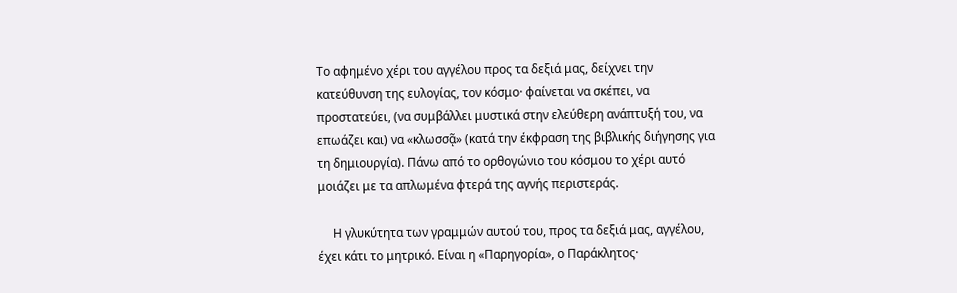Το αφημένο χέρι του αγγέλου προς τα δεξιά μας, δείχνει την κατεύθυνση της ευλογίας, τον κόσμο· φαίνεται να σκέπει, να προστατεύει, (να συμβάλλει μυστικά στην ελεύθερη ανάπτυξή του, να επωάζει και) να «κλωσσᾷ» (κατά την έκφραση της βιβλικής διήγησης για τη δημιουργία). Πάνω από το ορθογώνιο του κόσμου το χέρι αυτό μοιάζει με τα απλωμένα φτερά της αγνής περιστεράς.

     Η γλυκύτητα των γραμμών αυτού του, προς τα δεξιά μας, αγγέλου, έχει κάτι το μητρικό. Είναι η «Παρηγορία», ο Παράκλητος·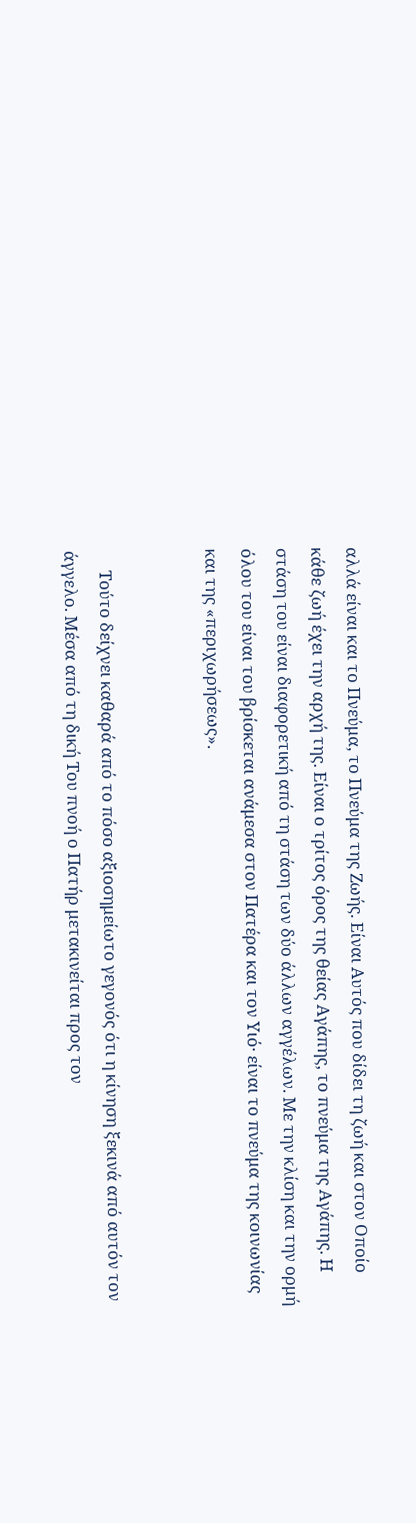αλλά είναι και το Πνεύμα, το Πνεύμα της Ζωής. Είναι Αυτός που δίδει τη ζωή και στον Οποίο κάθε ζωή έχει την αρχή της. Είναι ο τρίτος όρος της θείας Αγάπης, το πνεύμα της Αγάπης. Η στάση του είναι διαφορετική από τη στάση των δύο άλλων αγγέλων. Με την κλίση και την ορμή όλου του είναι του βρίσκεται ανάμεσα στον Πατέρα και τον Υιό· είναι το πνεύμα της κοινωνίας και της «περιχωρήσεως».


     Τούτο δείχνει καθαρά από το πόσο αξιοσημείωτο γεγονός ότι η κίνηση ξεκινά από αυτόν τον άγγελο. Μέσα από τη δική Του πνοή ο Πατήρ μετακινείται προς τον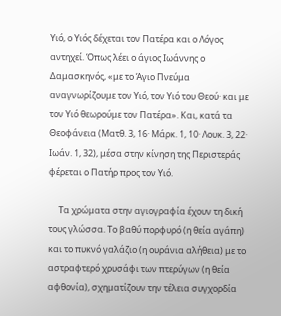Υιό, ο Υιός δέχεται τον Πατέρα και ο Λόγος αντηχεί. Όπως λέει ο άγιος Ιωάννης ο Δαμασκηνός, «με το Άγιο Πνεύμα αναγνωρίζουμε τον Υιό, τον Υιό του Θεού· και με τον Υιό θεωρούμε τον Πατέρα». Και, κατά τα Θεοφάνεια (Ματθ. 3, 16· Μάρκ. 1, 10· Λουκ. 3, 22· Ιωάν. 1, 32), μέσα στην κίνηση της Περιστεράς φέρεται ο Πατήρ προς τον Υιό.

     Τα χρώματα στην αγιογραφία έχουν τη δική τους γλώσσα. Το βαθύ πορφυρό (η θεία αγάπη) και το πυκνό γαλάζιο (η ουράνια αλήθεια) με το αστραφτερό χρυσάφι των πτερύγων (η θεία αφθονία), σχηματίζουν την τέλεια συγχορδία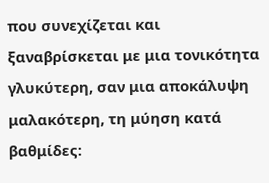που συνεχίζεται και ξαναβρίσκεται με μια τονικότητα γλυκύτερη, σαν μια αποκάλυψη μαλακότερη, τη μύηση κατά βαθμίδες: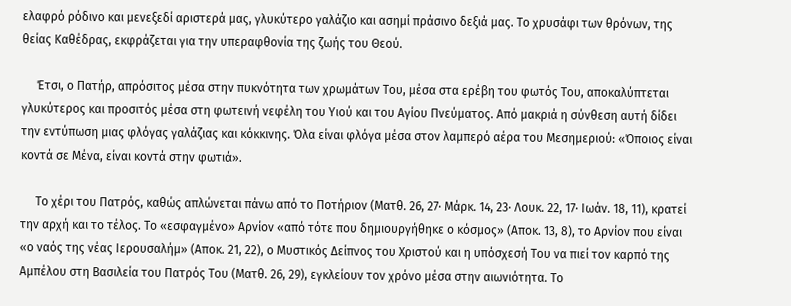ελαφρό ρόδινο και μενεξεδί αριστερά μας, γλυκύτερο γαλάζιο και ασημί πράσινο δεξιά μας. Το χρυσάφι των θρόνων, της θείας Καθέδρας, εκφράζεται για την υπεραφθονία της ζωής του Θεού.

     Έτσι, ο Πατήρ, απρόσιτος μέσα στην πυκνότητα των χρωμάτων Του, μέσα στα ερέβη του φωτός Του, αποκαλύπτεται γλυκύτερος και προσιτός μέσα στη φωτεινή νεφέλη του Υιού και του Αγίου Πνεύματος. Από μακριά η σύνθεση αυτή δίδει την εντύπωση μιας φλόγας γαλάζιας και κόκκινης. Όλα είναι φλόγα μέσα στον λαμπερό αέρα του Μεσημεριού: «Όποιος είναι κοντά σε Μένα, είναι κοντά στην φωτιά».

     Το χέρι του Πατρός, καθώς απλώνεται πάνω από το Ποτήριον (Ματθ. 26, 27· Μάρκ. 14, 23· Λουκ. 22, 17· Ιωάν. 18, 11), κρατεί την αρχή και το τέλος. Το «εσφαγμένο» Αρνίον «από τότε που δημιουργήθηκε ο κόσμος» (Αποκ. 13, 8), το Αρνίον που είναι «ο ναός της νέας Ιερουσαλήμ» (Αποκ. 21, 22), ο Μυστικός Δείπνος του Χριστού και η υπόσχεσή Του να πιεί τον καρπό της Αμπέλου στη Βασιλεία του Πατρός Του (Ματθ. 26, 29), εγκλείουν τον χρόνο μέσα στην αιωνιότητα. Το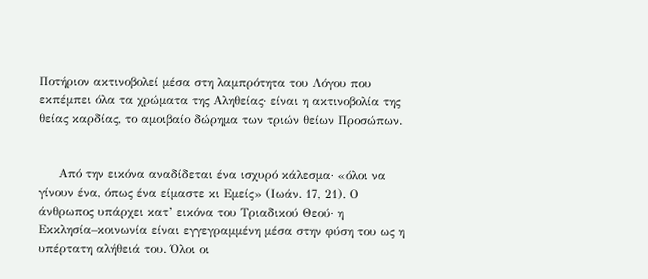Ποτήριον ακτινοβολεί μέσα στη λαμπρότητα του Λόγου που εκπέμπει όλα τα χρώματα της Αληθείας· είναι η ακτινοβολία της θείας καρδίας, το αμοιβαίο δώρημα των τριών θείων Προσώπων.


     Από την εικόνα αναδίδεται ένα ισχυρό κάλεσμα· «όλοι να γίνουν ένα, όπως ένα είμαστε κι Εμείς» (Ιωάν. 17, 21). Ο άνθρωπος υπάρχει κατ’ εικόνα του Τριαδικού Θεού· η Εκκλησία–κοινωνία είναι εγγεγραμμένη μέσα στην φύση του ως η υπέρτατη αλήθειά του. Όλοι οι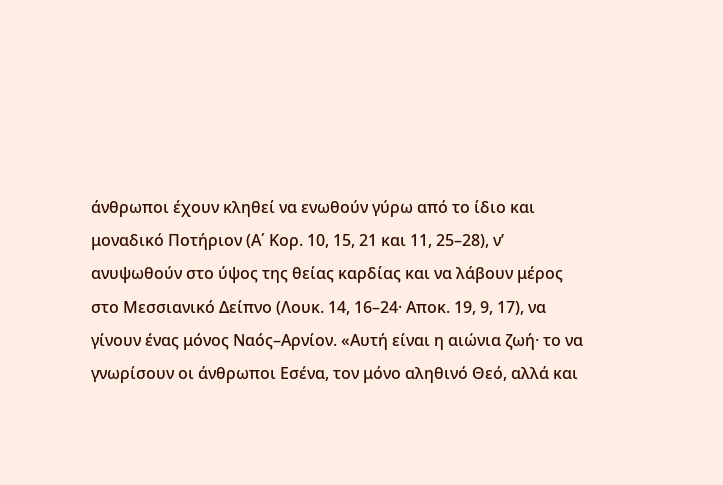άνθρωποι έχουν κληθεί να ενωθούν γύρω από το ίδιο και μοναδικό Ποτήριον (Α΄ Κορ. 10, 15, 21 και 11, 25–28), ν’ ανυψωθούν στο ύψος της θείας καρδίας και να λάβουν μέρος στο Μεσσιανικό Δείπνο (Λουκ. 14, 16–24· Αποκ. 19, 9, 17), να γίνουν ένας μόνος Ναός–Αρνίον. «Αυτή είναι η αιώνια ζωή· το να γνωρίσουν οι άνθρωποι Εσένα, τον μόνο αληθινό Θεό, αλλά και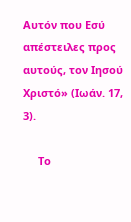Αυτόν που Εσύ απέστειλες προς αυτούς, τον Ιησού Χριστό» (Ιωάν. 17, 3).

     Το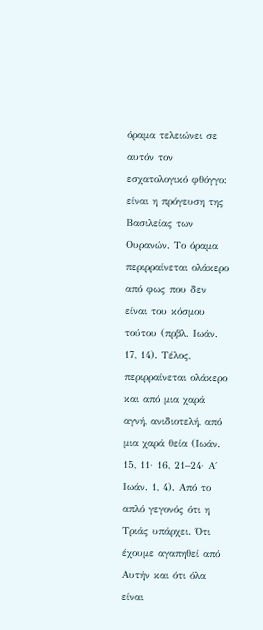όραμα τελειώνει σε αυτόν τον εσχατολογικό φθόγγο: είναι η πρόγευση της Βασιλείας των Ουρανών. Το όραμα περιρραίνεται ολάκερο από φως που δεν είναι του κόσμου τούτου (πρβλ. Ιωάν. 17, 14). Τέλος, περιρραίνεται ολάκερο και από μια χαρά αγνή, ανιδιοτελή, από μια χαρά θεία (Ιωάν. 15, 11· 16, 21–24· Α΄ Ιωάν. 1, 4). Από το απλό γεγονός ότι η Τριάς υπάρχει. Ότι έχουμε αγαπηθεί από Αυτήν και ότι όλα είναι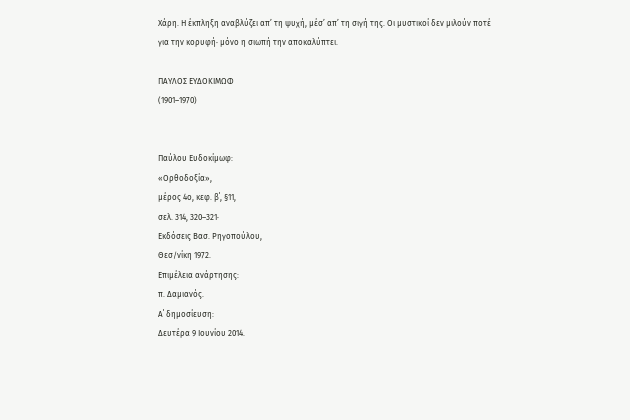Χάρη. Η έκπληξη αναβλύζει απ’ τη ψυχή, μέσ’ απ’ τη σιγή της. Οι μυστικοί δεν μιλούν ποτέ για την κορυφή· μόνο η σιωπή την αποκαλύπτει.

ΠΑΥΛΟΣ ΕΥΔΟΚΙΜΩΦ
(1901–1970)


Παύλου Ευδοκίμωφ:
«Ορθοδοξία»,
μέρος 4ο, κεφ. β΄, §11,
σελ. 314, 320–321·
Εκδόσεις Βασ. Ρηγοπούλου,
Θεσ/νίκη 1972.
Επιμέλεια ανάρτησης:
π. Δαμιανός.
Α΄ δημοσίευση:
Δευτέρα 9 Ιουνίου 2014.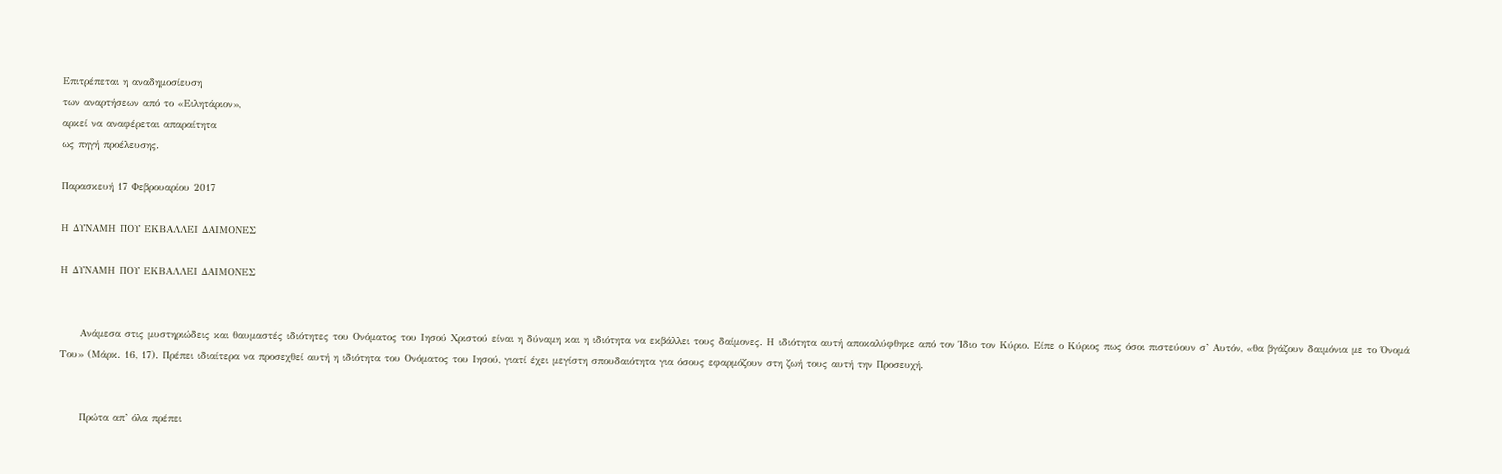Επιτρέπεται η αναδημοσίευση
των αναρτήσεων από το «Ειλητάριον»,
αρκεί να αναφέρεται απαραίτητα
ως πηγή προέλευσης.

Παρασκευή 17 Φεβρουαρίου 2017

Η ΔΥΝΑΜΗ ΠΟΥ ΕΚΒΑΛΛΕΙ ΔΑΙΜΟΝΕΣ

Η ΔΥΝΑΜΗ ΠΟΥ ΕΚΒΑΛΛΕΙ ΔΑΙΜΟΝΕΣ


     Ανάμεσα στις μυστηριώδεις και θαυμαστές ιδιότητες του Ονόματος του Ιησού Χριστού είναι η δύναμη και η ιδιότητα να εκβάλλει τους δαίμονες. Η ιδιότητα αυτή αποκαλύφθηκε από τον Ίδιο τον Κύριο. Είπε ο Κύριος πως όσοι πιστεύουν σ’ Αυτόν, «θα βγάζουν δαιμόνια με το Όνομά Του» (Μάρκ. 16, 17). Πρέπει ιδιαίτερα να προσεχθεί αυτή η ιδιότητα του Ονόματος του Ιησού, γιατί έχει μεγίστη σπουδαιότητα για όσους εφαρμόζουν στη ζωή τους αυτή την Προσευχή.


     Πρώτα απ’ όλα πρέπει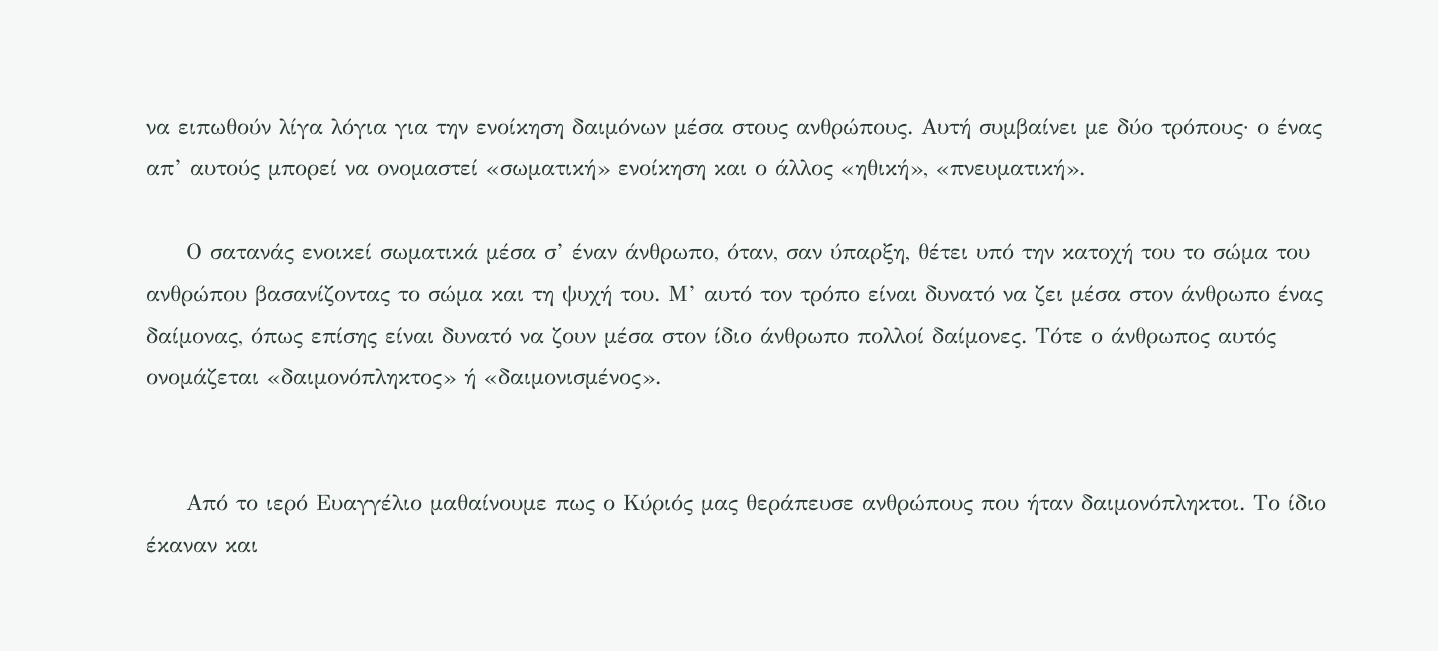να ειπωθούν λίγα λόγια για την ενοίκηση δαιμόνων μέσα στους ανθρώπους. Αυτή συμβαίνει με δύο τρόπους· ο ένας απ’ αυτούς μπορεί να ονομαστεί «σωματική» ενοίκηση και ο άλλος «ηθική», «πνευματική».

     Ο σατανάς ενοικεί σωματικά μέσα σ’ έναν άνθρωπο, όταν, σαν ύπαρξη, θέτει υπό την κατοχή του το σώμα του ανθρώπου βασανίζοντας το σώμα και τη ψυχή του. Μ’ αυτό τον τρόπο είναι δυνατό να ζει μέσα στον άνθρωπο ένας δαίμονας, όπως επίσης είναι δυνατό να ζουν μέσα στον ίδιο άνθρωπο πολλοί δαίμονες. Τότε ο άνθρωπος αυτός ονομάζεται «δαιμονόπληκτος» ή «δαιμονισμένος».


     Από το ιερό Ευαγγέλιο μαθαίνουμε πως ο Κύριός μας θεράπευσε ανθρώπους που ήταν δαιμονόπληκτοι. Το ίδιο έκαναν και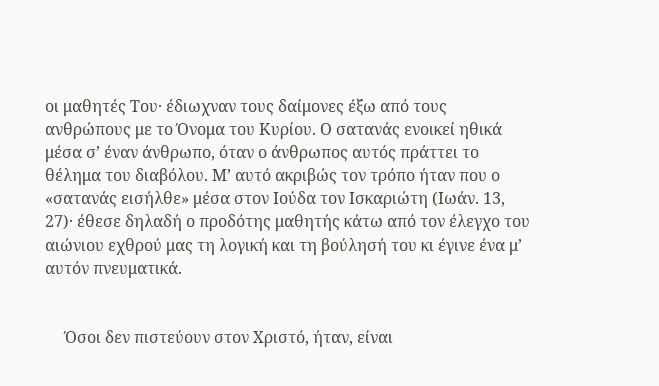οι μαθητές Του· έδιωχναν τους δαίμονες έξω από τους ανθρώπους με το Όνομα του Κυρίου. Ο σατανάς ενοικεί ηθικά μέσα σ’ έναν άνθρωπο, όταν ο άνθρωπος αυτός πράττει το θέλημα του διαβόλου. Μ’ αυτό ακριβώς τον τρόπο ήταν που ο «σατανάς εισήλθε» μέσα στον Ιούδα τον Ισκαριώτη (Ιωάν. 13, 27)· έθεσε δηλαδή ο προδότης μαθητής κάτω από τον έλεγχο του αιώνιου εχθρού μας τη λογική και τη βούλησή του κι έγινε ένα μ’ αυτόν πνευματικά.


     Όσοι δεν πιστεύουν στον Χριστό, ήταν, είναι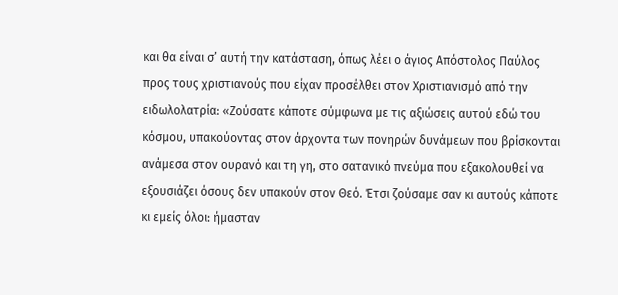και θα είναι σ’ αυτή την κατάσταση, όπως λέει ο άγιος Απόστολος Παύλος προς τους χριστιανούς που είχαν προσέλθει στον Χριστιανισμό από την ειδωλολατρία: «Ζούσατε κάποτε σύμφωνα με τις αξιώσεις αυτού εδώ του κόσμου, υπακούοντας στον άρχοντα των πονηρών δυνάμεων που βρίσκονται ανάμεσα στον ουρανό και τη γη, στο σατανικό πνεύμα που εξακολουθεί να εξουσιάζει όσους δεν υπακούν στον Θεό. Έτσι ζούσαμε σαν κι αυτούς κάποτε κι εμείς όλοι: ήμασταν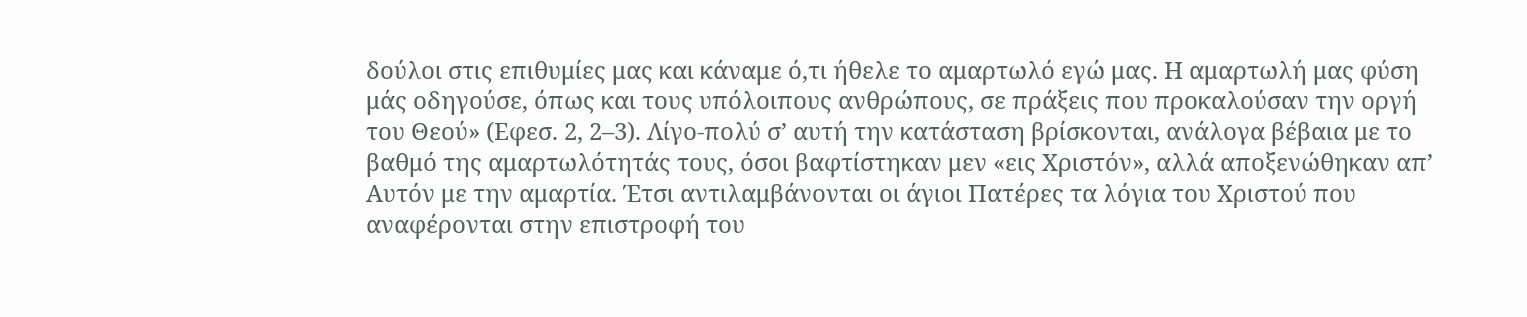δούλοι στις επιθυμίες μας και κάναμε ό,τι ήθελε το αμαρτωλό εγώ μας. Η αμαρτωλή μας φύση μάς οδηγούσε, όπως και τους υπόλοιπους ανθρώπους, σε πράξεις που προκαλούσαν την οργή του Θεού» (Εφεσ. 2, 2–3). Λίγο-πολύ σ’ αυτή την κατάσταση βρίσκονται, ανάλογα βέβαια με το βαθμό της αμαρτωλότητάς τους, όσοι βαφτίστηκαν μεν «εις Χριστόν», αλλά αποξενώθηκαν απ’ Αυτόν με την αμαρτία. Έτσι αντιλαμβάνονται οι άγιοι Πατέρες τα λόγια του Χριστού που αναφέρονται στην επιστροφή του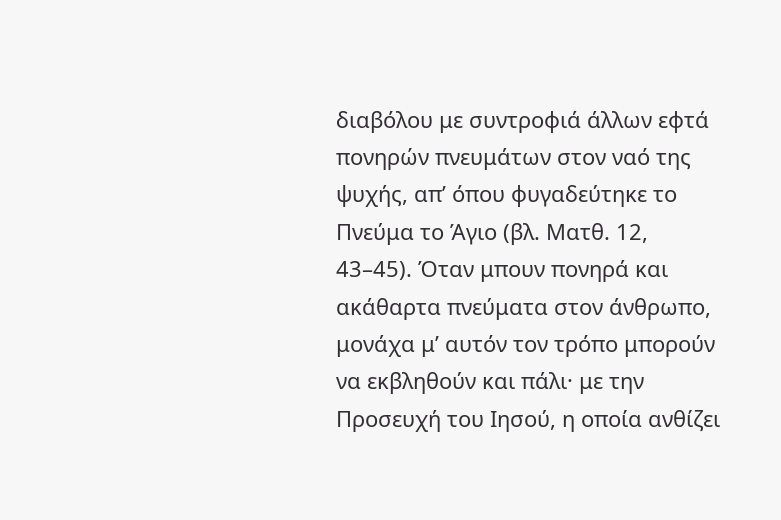διαβόλου με συντροφιά άλλων εφτά πονηρών πνευμάτων στον ναό της ψυχής, απ’ όπου φυγαδεύτηκε το Πνεύμα το Άγιο (βλ. Ματθ. 12, 43–45). Όταν μπουν πονηρά και ακάθαρτα πνεύματα στον άνθρωπο, μονάχα μ’ αυτόν τον τρόπο μπορούν να εκβληθούν και πάλι· με την Προσευχή του Ιησού, η οποία ανθίζει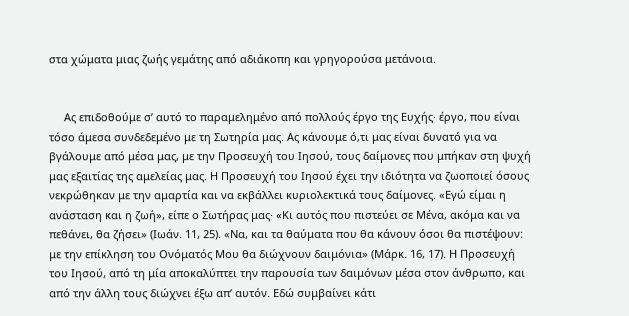στα χώματα μιας ζωής γεμάτης από αδιάκοπη και γρηγορούσα μετάνοια.


     Ας επιδοθούμε σ’ αυτό το παραμελημένο από πολλούς έργο της Ευχής· έργο, που είναι τόσο άμεσα συνδεδεμένο με τη Σωτηρία μας. Ας κάνουμε ό,τι μας είναι δυνατό για να βγάλουμε από μέσα μας, με την Προσευχή του Ιησού, τους δαίμονες που μπήκαν στη ψυχή μας εξαιτίας της αμελείας μας. Η Προσευχή του Ιησού έχει την ιδιότητα να ζωοποιεί όσους νεκρώθηκαν με την αμαρτία και να εκβάλλει κυριολεκτικά τους δαίμονες. «Εγώ είμαι η ανάσταση και η ζωή», είπε ο Σωτήρας μας· «Κι αυτός που πιστεύει σε Μένα, ακόμα και να πεθάνει, θα ζήσει» (Ιωάν. 11, 25). «Να, και τα θαύματα που θα κάνουν όσοι θα πιστέψουν: με την επίκληση του Ονόματός Μου θα διώχνουν δαιμόνια» (Μάρκ. 16, 17). Η Προσευχή του Ιησού, από τη μία αποκαλύπτει την παρουσία των δαιμόνων μέσα στον άνθρωπο, και από την άλλη τους διώχνει έξω απ’ αυτόν. Εδώ συμβαίνει κάτι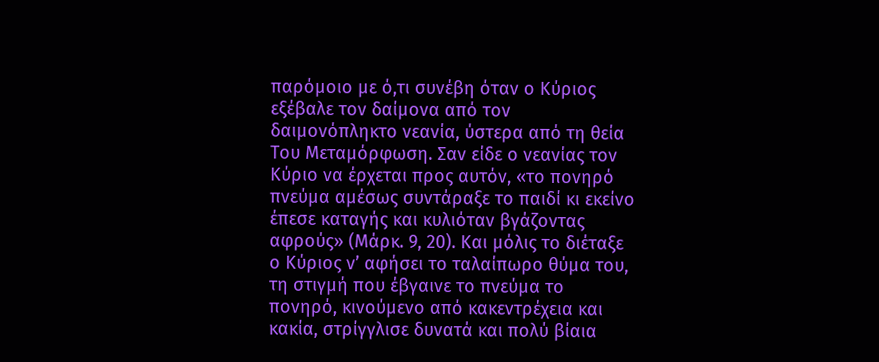παρόμοιο με ό,τι συνέβη όταν ο Κύριος εξέβαλε τον δαίμονα από τον δαιμονόπληκτο νεανία, ύστερα από τη θεία Του Μεταμόρφωση. Σαν είδε ο νεανίας τον Κύριο να έρχεται προς αυτόν, «το πονηρό πνεύμα αμέσως συντάραξε το παιδί κι εκείνο έπεσε καταγής και κυλιόταν βγάζοντας αφρούς» (Μάρκ. 9, 20). Και μόλις το διέταξε ο Κύριος ν’ αφήσει το ταλαίπωρο θύμα του, τη στιγμή που έβγαινε το πνεύμα το πονηρό, κινούμενο από κακεντρέχεια και κακία, στρίγγλισε δυνατά και πολύ βίαια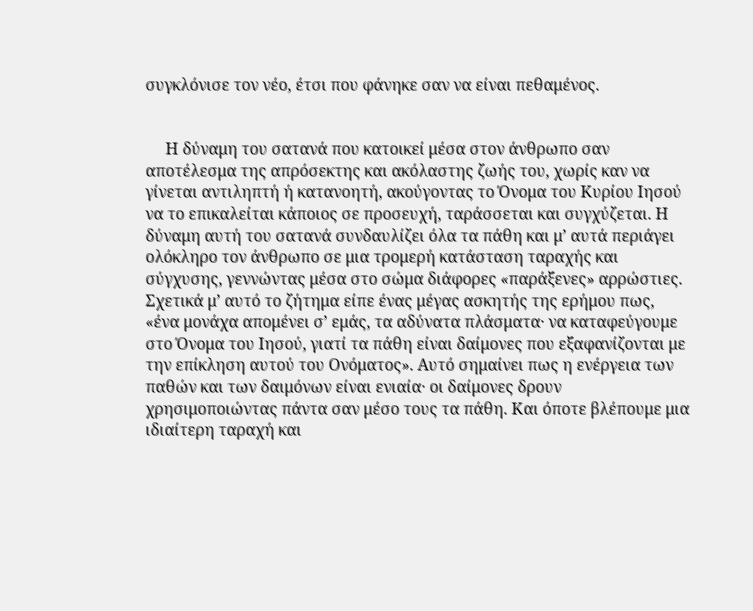συγκλόνισε τον νέο, έτσι που φάνηκε σαν να είναι πεθαμένος.


     Η δύναμη του σατανά που κατοικεί μέσα στον άνθρωπο σαν αποτέλεσμα της απρόσεκτης και ακόλαστης ζωής του, χωρίς καν να γίνεται αντιληπτή ή κατανοητή, ακούγοντας το Όνομα του Κυρίου Ιησού να το επικαλείται κάποιος σε προσευχή, ταράσσεται και συγχύζεται. Η δύναμη αυτή του σατανά συνδαυλίζει όλα τα πάθη και μ’ αυτά περιάγει ολόκληρο τον άνθρωπο σε μια τρομερή κατάσταση ταραχής και σύγχυσης, γεννώντας μέσα στο σώμα διάφορες «παράξενες» αρρώστιες. Σχετικά μ’ αυτό το ζήτημα είπε ένας μέγας ασκητής της ερήμου πως, «ένα μονάχα απομένει σ’ εμάς, τα αδύνατα πλάσματα· να καταφεύγουμε στο Όνομα του Ιησού, γιατί τα πάθη είναι δαίμονες που εξαφανίζονται με την επίκληση αυτού του Ονόματος». Αυτό σημαίνει πως η ενέργεια των παθών και των δαιμόνων είναι ενιαία· οι δαίμονες δρουν χρησιμοποιώντας πάντα σαν μέσο τους τα πάθη. Και όποτε βλέπουμε μια ιδιαίτερη ταραχή και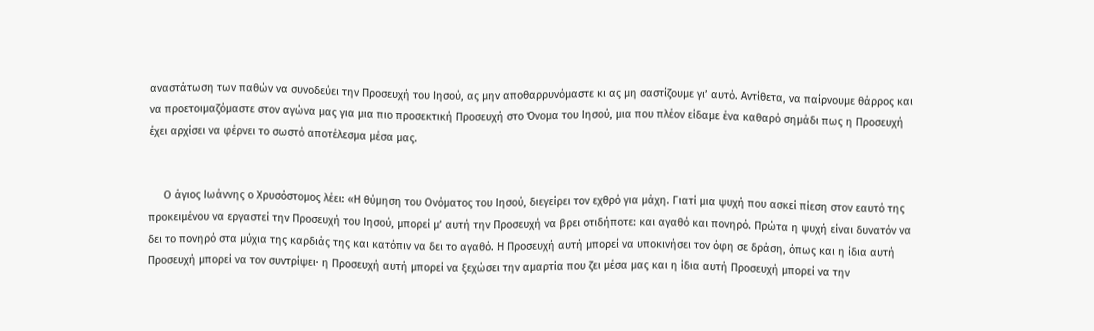αναστάτωση των παθών να συνοδεύει την Προσευχή του Ιησού, ας μην αποθαρρυνόμαστε κι ας μη σαστίζουμε γι’ αυτό. Αντίθετα, να παίρνουμε θάρρος και να προετοιμαζόμαστε στον αγώνα μας για μια πιο προσεκτική Προσευχή στο Όνομα του Ιησού, μια που πλέον είδαμε ένα καθαρό σημάδι πως η Προσευχή έχει αρχίσει να φέρνει το σωστό αποτέλεσμα μέσα μας.


     Ο άγιος Ιωάννης ο Χρυσόστομος λέει: «Η θύμηση του Ονόματος του Ιησού, διεγείρει τον εχθρό για μάχη. Γιατί μια ψυχή που ασκεί πίεση στον εαυτό της προκειμένου να εργαστεί την Προσευχή του Ιησού, μπορεί μ’ αυτή την Προσευχή να βρει οτιδήποτε: και αγαθό και πονηρό. Πρώτα η ψυχή είναι δυνατόν να δει το πονηρό στα μύχια της καρδιάς της και κατόπιν να δει το αγαθό. Η Προσευχή αυτή μπορεί να υποκινήσει τον όφη σε δράση, όπως και η ίδια αυτή Προσευχή μπορεί να τον συντρίψει· η Προσευχή αυτή μπορεί να ξεχώσει την αμαρτία που ζει μέσα μας και η ίδια αυτή Προσευχή μπορεί να την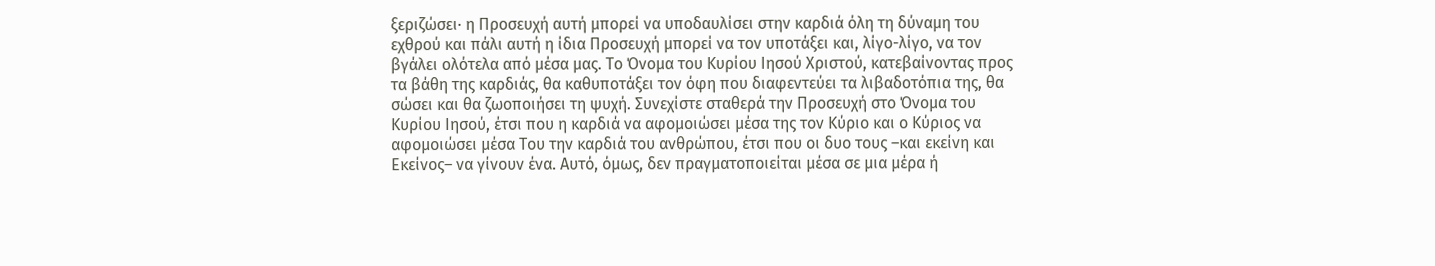ξεριζώσει· η Προσευχή αυτή μπορεί να υποδαυλίσει στην καρδιά όλη τη δύναμη του εχθρού και πάλι αυτή η ίδια Προσευχή μπορεί να τον υποτάξει και, λίγο-λίγο, να τον βγάλει ολότελα από μέσα μας. Το Όνομα του Κυρίου Ιησού Χριστού, κατεβαίνοντας προς τα βάθη της καρδιάς, θα καθυποτάξει τον όφη που διαφεντεύει τα λιβαδοτόπια της, θα σώσει και θα ζωοποιήσει τη ψυχή. Συνεχίστε σταθερά την Προσευχή στο Όνομα του Κυρίου Ιησού, έτσι που η καρδιά να αφομοιώσει μέσα της τον Κύριο και ο Κύριος να αφομοιώσει μέσα Του την καρδιά του ανθρώπου, έτσι που οι δυο τους –και εκείνη και Εκείνος– να γίνουν ένα. Αυτό, όμως, δεν πραγματοποιείται μέσα σε μια μέρα ή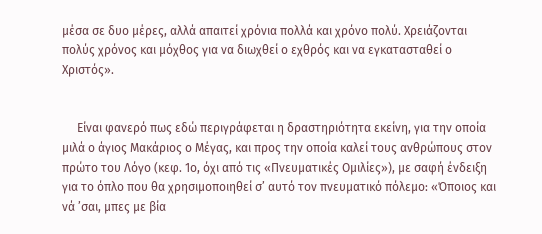μέσα σε δυο μέρες, αλλά απαιτεί χρόνια πολλά και χρόνο πολύ. Χρειάζονται πολύς χρόνος και μόχθος για να διωχθεί ο εχθρός και να εγκατασταθεί ο Χριστός».


     Είναι φανερό πως εδώ περιγράφεται η δραστηριότητα εκείνη, για την οποία μιλά ο άγιος Μακάριος ο Μέγας, και προς την οποία καλεί τους ανθρώπους στον πρώτο του Λόγο (κεφ. 1ο, όχι από τις «Πνευματικές Ομιλίες»), με σαφή ένδειξη για το όπλο που θα χρησιμοποιηθεί σ’ αυτό τον πνευματικό πόλεμο: «Όποιος και νά ’σαι, μπες με βία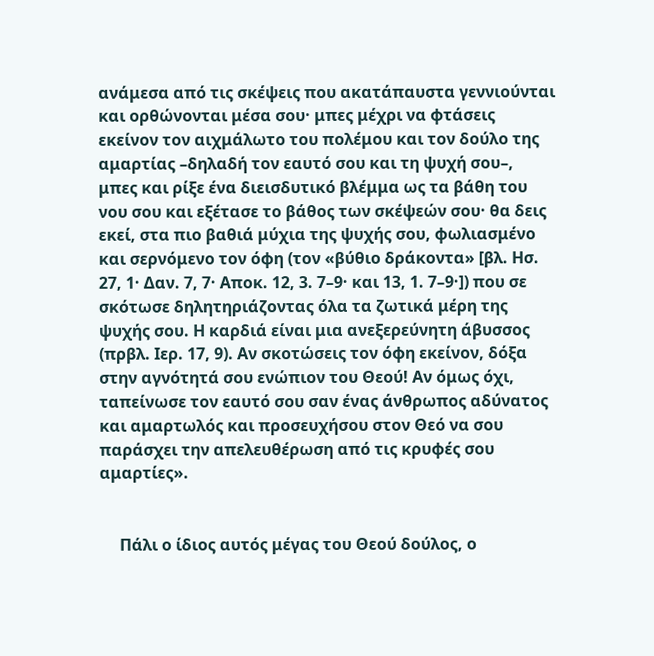ανάμεσα από τις σκέψεις που ακατάπαυστα γεννιούνται και ορθώνονται μέσα σου· μπες μέχρι να φτάσεις εκείνον τον αιχμάλωτο του πολέμου και τον δούλο της αμαρτίας –δηλαδή τον εαυτό σου και τη ψυχή σου–, μπες και ρίξε ένα διεισδυτικό βλέμμα ως τα βάθη του νου σου και εξέτασε το βάθος των σκέψεών σου· θα δεις εκεί, στα πιο βαθιά μύχια της ψυχής σου, φωλιασμένο και σερνόμενο τον όφη (τον «βύθιο δράκοντα» [βλ. Ησ. 27, 1· Δαν. 7, 7· Αποκ. 12, 3. 7–9· και 13, 1. 7–9·]) που σε σκότωσε δηλητηριάζοντας όλα τα ζωτικά μέρη της ψυχής σου. Η καρδιά είναι μια ανεξερεύνητη άβυσσος (πρβλ. Ιερ. 17, 9). Αν σκοτώσεις τον όφη εκείνον, δόξα στην αγνότητά σου ενώπιον του Θεού! Αν όμως όχι, ταπείνωσε τον εαυτό σου σαν ένας άνθρωπος αδύνατος και αμαρτωλός και προσευχήσου στον Θεό να σου παράσχει την απελευθέρωση από τις κρυφές σου αμαρτίες».


     Πάλι ο ίδιος αυτός μέγας του Θεού δούλος, ο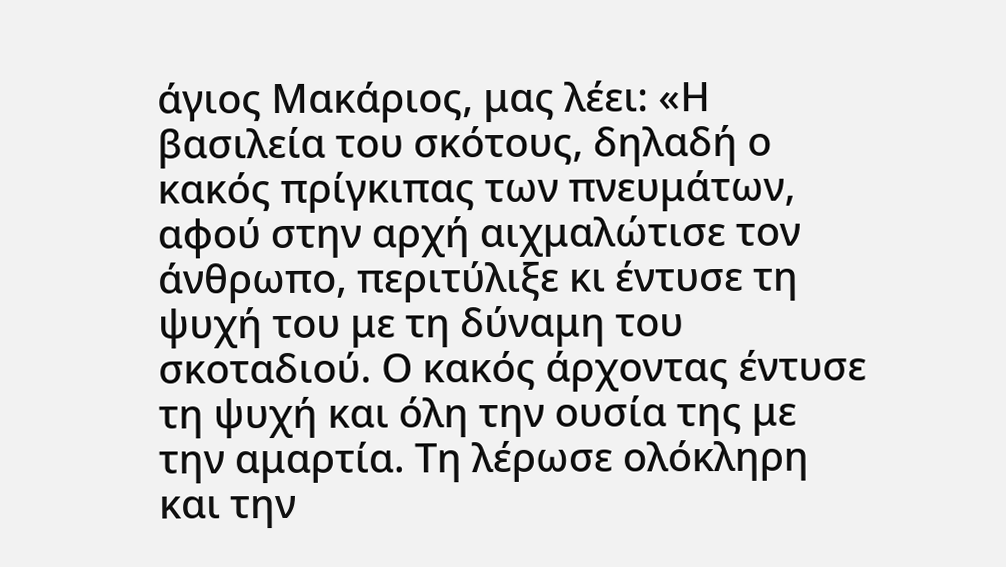άγιος Μακάριος, μας λέει: «Η βασιλεία του σκότους, δηλαδή ο κακός πρίγκιπας των πνευμάτων, αφού στην αρχή αιχμαλώτισε τον άνθρωπο, περιτύλιξε κι έντυσε τη ψυχή του με τη δύναμη του σκοταδιού. Ο κακός άρχοντας έντυσε τη ψυχή και όλη την ουσία της με την αμαρτία. Τη λέρωσε ολόκληρη και την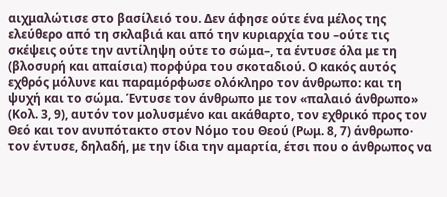αιχμαλώτισε στο βασίλειό του. Δεν άφησε ούτε ένα μέλος της ελεύθερο από τη σκλαβιά και από την κυριαρχία του –ούτε τις σκέψεις ούτε την αντίληψη ούτε το σώμα–, τα έντυσε όλα με τη (βλοσυρή και απαίσια) πορφύρα του σκοταδιού. Ο κακός αυτός εχθρός μόλυνε και παραμόρφωσε ολόκληρο τον άνθρωπο: και τη ψυχή και το σώμα. Έντυσε τον άνθρωπο με τον «παλαιό άνθρωπο» (Κολ. 3, 9), αυτόν τον μολυσμένο και ακάθαρτο, τον εχθρικό προς τον Θεό και τον ανυπότακτο στον Νόμο του Θεού (Ρωμ. 8, 7) άνθρωπο· τον έντυσε, δηλαδή, με την ίδια την αμαρτία, έτσι που ο άνθρωπος να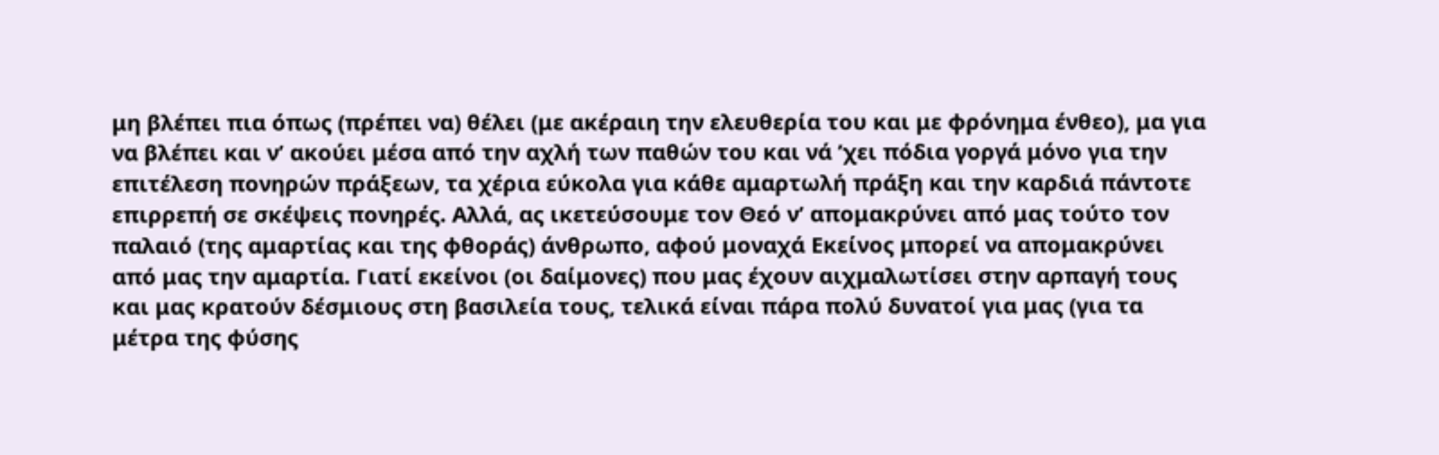μη βλέπει πια όπως (πρέπει να) θέλει (με ακέραιη την ελευθερία του και με φρόνημα ένθεο), μα για να βλέπει και ν’ ακούει μέσα από την αχλή των παθών του και νά ’χει πόδια γοργά μόνο για την επιτέλεση πονηρών πράξεων, τα χέρια εύκολα για κάθε αμαρτωλή πράξη και την καρδιά πάντοτε επιρρεπή σε σκέψεις πονηρές. Αλλά, ας ικετεύσουμε τον Θεό ν’ απομακρύνει από μας τούτο τον παλαιό (της αμαρτίας και της φθοράς) άνθρωπο, αφού μοναχά Εκείνος μπορεί να απομακρύνει από μας την αμαρτία. Γιατί εκείνοι (οι δαίμονες) που μας έχουν αιχμαλωτίσει στην αρπαγή τους και μας κρατούν δέσμιους στη βασιλεία τους, τελικά είναι πάρα πολύ δυνατοί για μας (για τα μέτρα της φύσης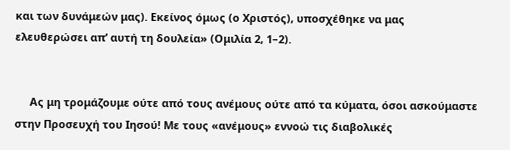και των δυνάμεών μας). Εκείνος όμως (ο Χριστός), υποσχέθηκε να μας ελευθερώσει απ’ αυτή τη δουλεία» (Ομιλία 2, 1–2).


     Ας μη τρομάζουμε ούτε από τους ανέμους ούτε από τα κύματα, όσοι ασκούμαστε στην Προσευχή του Ιησού! Με τους «ανέμους» εννοώ τις διαβολικές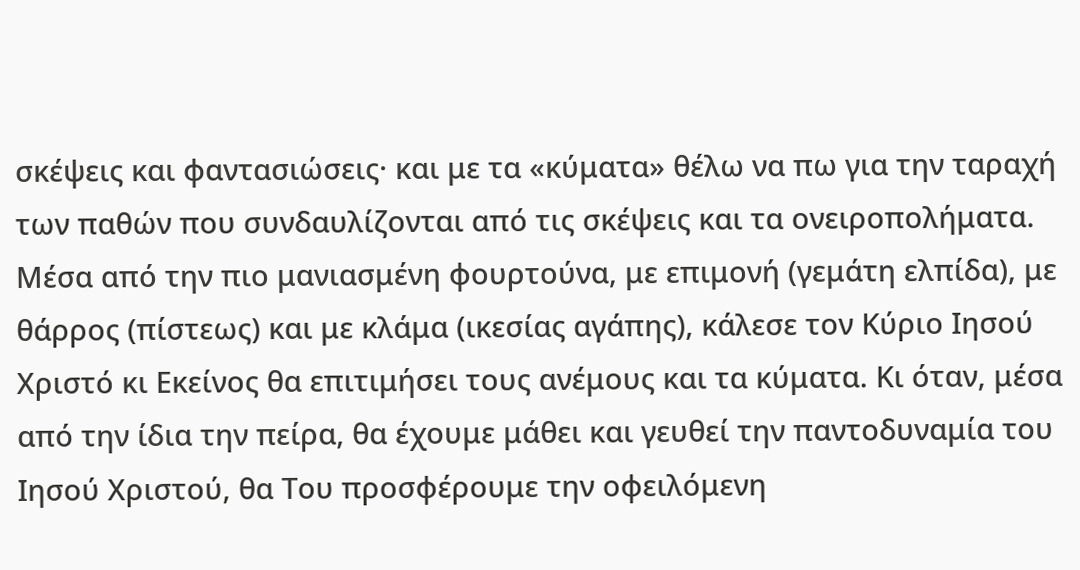σκέψεις και φαντασιώσεις· και με τα «κύματα» θέλω να πω για την ταραχή των παθών που συνδαυλίζονται από τις σκέψεις και τα ονειροπολήματα. Μέσα από την πιο μανιασμένη φουρτούνα, με επιμονή (γεμάτη ελπίδα), με θάρρος (πίστεως) και με κλάμα (ικεσίας αγάπης), κάλεσε τον Κύριο Ιησού Χριστό κι Εκείνος θα επιτιμήσει τους ανέμους και τα κύματα. Κι όταν, μέσα από την ίδια την πείρα, θα έχουμε μάθει και γευθεί την παντοδυναμία του Ιησού Χριστού, θα Του προσφέρουμε την οφειλόμενη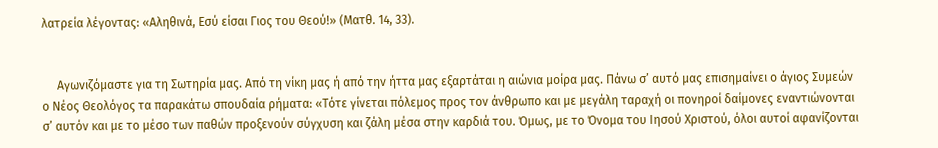λατρεία λέγοντας: «Αληθινά, Εσύ είσαι Γιος του Θεού!» (Ματθ. 14, 33).


     Αγωνιζόμαστε για τη Σωτηρία μας. Από τη νίκη μας ή από την ήττα μας εξαρτάται η αιώνια μοίρα μας. Πάνω σ’ αυτό μας επισημαίνει ο άγιος Συμεών ο Νέος Θεολόγος τα παρακάτω σπουδαία ρήματα: «Τότε γίνεται πόλεμος προς τον άνθρωπο και με μεγάλη ταραχή οι πονηροί δαίμονες εναντιώνονται σ’ αυτόν και με το μέσο των παθών προξενούν σύγχυση και ζάλη μέσα στην καρδιά του. Όμως, με το Όνομα του Ιησού Χριστού, όλοι αυτοί αφανίζονται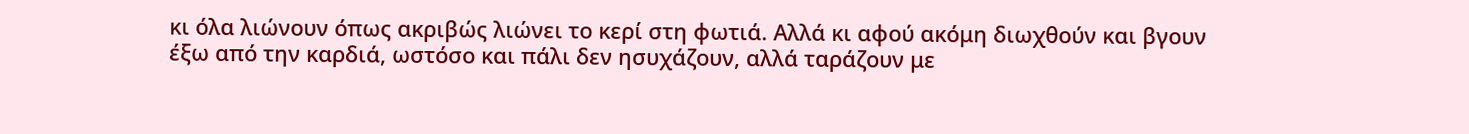κι όλα λιώνουν όπως ακριβώς λιώνει το κερί στη φωτιά. Αλλά κι αφού ακόμη διωχθούν και βγουν έξω από την καρδιά, ωστόσο και πάλι δεν ησυχάζουν, αλλά ταράζουν με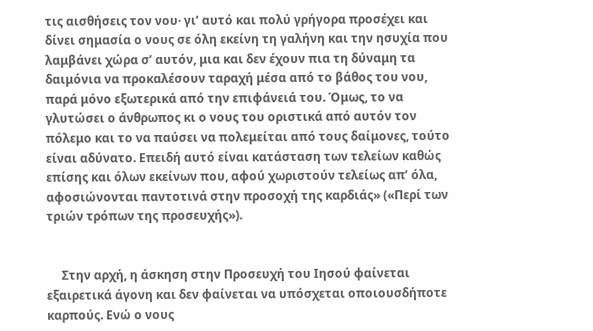τις αισθήσεις τον νου· γι’ αυτό και πολύ γρήγορα προσέχει και δίνει σημασία ο νους σε όλη εκείνη τη γαλήνη και την ησυχία που λαμβάνει χώρα σ’ αυτόν, μια και δεν έχουν πια τη δύναμη τα δαιμόνια να προκαλέσουν ταραχή μέσα από το βάθος του νου, παρά μόνο εξωτερικά από την επιφάνειά του. Όμως, το να γλυτώσει ο άνθρωπος κι ο νους του οριστικά από αυτόν τον πόλεμο και το να παύσει να πολεμείται από τους δαίμονες, τούτο είναι αδύνατο. Επειδή αυτό είναι κατάσταση των τελείων καθώς επίσης και όλων εκείνων που, αφού χωριστούν τελείως απ’ όλα, αφοσιώνονται παντοτινά στην προσοχή της καρδιάς» («Περί των τριών τρόπων της προσευχής»).


     Στην αρχή, η άσκηση στην Προσευχή του Ιησού φαίνεται εξαιρετικά άγονη και δεν φαίνεται να υπόσχεται οποιουσδήποτε καρπούς. Ενώ ο νους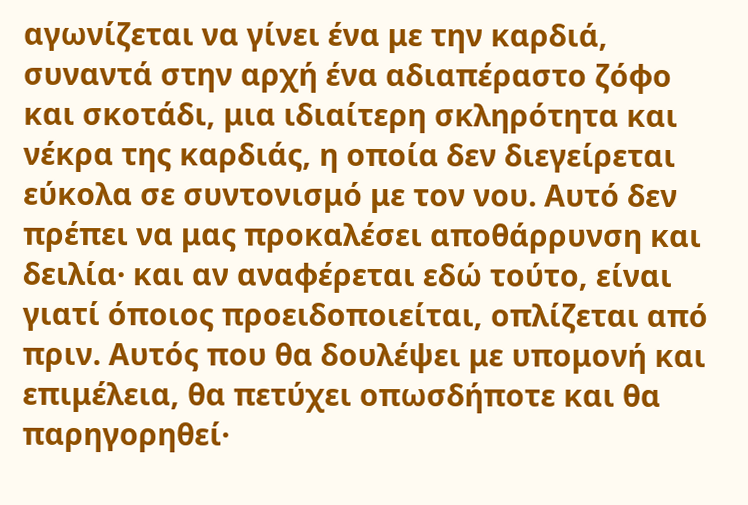αγωνίζεται να γίνει ένα με την καρδιά, συναντά στην αρχή ένα αδιαπέραστο ζόφο και σκοτάδι, μια ιδιαίτερη σκληρότητα και νέκρα της καρδιάς, η οποία δεν διεγείρεται εύκολα σε συντονισμό με τον νου. Αυτό δεν πρέπει να μας προκαλέσει αποθάρρυνση και δειλία· και αν αναφέρεται εδώ τούτο, είναι γιατί όποιος προειδοποιείται, οπλίζεται από πριν. Αυτός που θα δουλέψει με υπομονή και επιμέλεια, θα πετύχει οπωσδήποτε και θα παρηγορηθεί·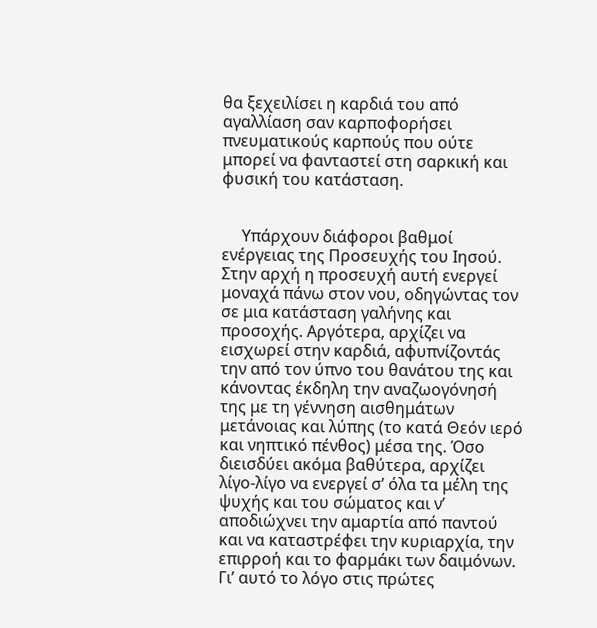θα ξεχειλίσει η καρδιά του από αγαλλίαση σαν καρποφορήσει πνευματικούς καρπούς που ούτε μπορεί να φανταστεί στη σαρκική και φυσική του κατάσταση.


     Υπάρχουν διάφοροι βαθμοί ενέργειας της Προσευχής του Ιησού. Στην αρχή η προσευχή αυτή ενεργεί μοναχά πάνω στον νου, οδηγώντας τον σε μια κατάσταση γαλήνης και προσοχής. Αργότερα, αρχίζει να εισχωρεί στην καρδιά, αφυπνίζοντάς την από τον ύπνο του θανάτου της και κάνοντας έκδηλη την αναζωογόνησή της με τη γέννηση αισθημάτων μετάνοιας και λύπης (το κατά Θεόν ιερό και νηπτικό πένθος) μέσα της. Όσο διεισδύει ακόμα βαθύτερα, αρχίζει λίγο-λίγο να ενεργεί σ’ όλα τα μέλη της ψυχής και του σώματος και ν’ αποδιώχνει την αμαρτία από παντού και να καταστρέφει την κυριαρχία, την επιρροή και το φαρμάκι των δαιμόνων. Γι’ αυτό το λόγο στις πρώτες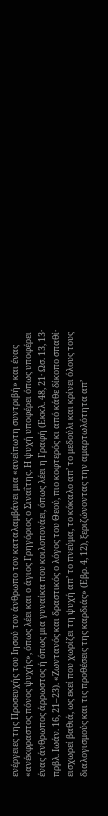ενέργειες της Προσευχής του Ιησού τον άνθρωπο τον καταλαμβάνει μια «ανείπωτη συντριβή» και ένας «ανέκφραστος πόνος ψυχής», όπως λέει και ο άγιος Γρηγόριος ο Σιναΐτης. Η ψυχή υποφέρει όπως υποφέρει ένας άνθρωπος άρρωστος ή όπως μια γυναίκα που κοιλοπονάει, όπως λέει η Γραφή (Εκκλ. 48, 21· Ωσ. 13, 13· πρβλ. Ιωάν. 16, 21–23). «Ζωντανός και δραστικός ο λόγος του Θεού, πιο κοφτερός κι από κάθε δίκοπο σπαθί· εισχωρεί βαθιά, ως εκεί που χωρίζει τη ψυχή απ’ το πνεύμα, το κόκαλο απ’ το μεδούλι και κρίνει όλους τους διαλογισμούς και τις προθέσεις της καρδιάς» (Εβρ. 4, 12), ξεριζώνοντας την αμαρτωλότητα απ’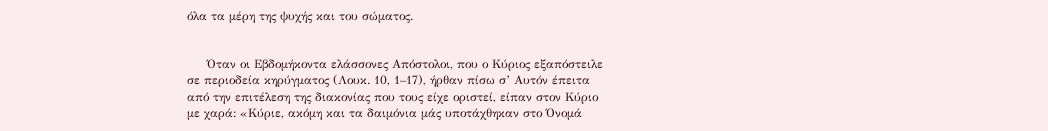όλα τα μέρη της ψυχής και του σώματος.


     Όταν οι Εβδομήκοντα ελάσσονες Απόστολοι, που ο Κύριος εξαπόστειλε σε περιοδεία κηρύγματος (Λουκ. 10, 1–17), ήρθαν πίσω σ’ Αυτόν έπειτα από την επιτέλεση της διακονίας που τους είχε οριστεί, είπαν στον Κύριο με χαρά: «Κύριε, ακόμη και τα δαιμόνια μάς υποτάχθηκαν στο Όνομά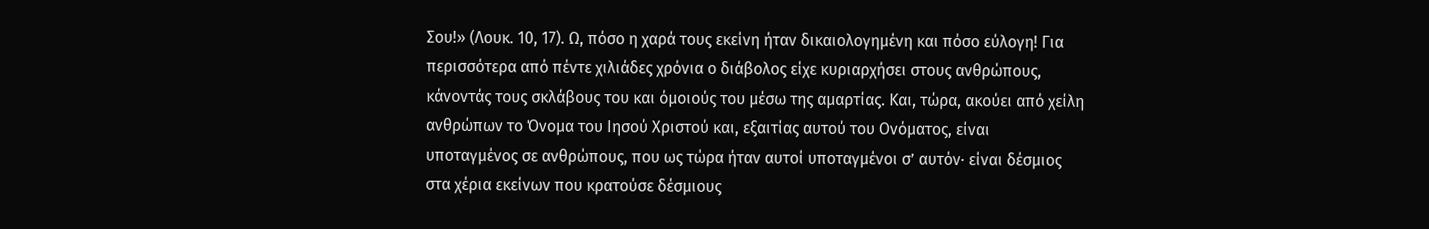Σου!» (Λουκ. 10, 17). Ω, πόσο η χαρά τους εκείνη ήταν δικαιολογημένη και πόσο εύλογη! Για περισσότερα από πέντε χιλιάδες χρόνια ο διάβολος είχε κυριαρχήσει στους ανθρώπους, κάνοντάς τους σκλάβους του και όμοιούς του μέσω της αμαρτίας. Και, τώρα, ακούει από χείλη ανθρώπων το Όνομα του Ιησού Χριστού και, εξαιτίας αυτού του Ονόματος, είναι υποταγμένος σε ανθρώπους, που ως τώρα ήταν αυτοί υποταγμένοι σ’ αυτόν· είναι δέσμιος στα χέρια εκείνων που κρατούσε δέσμιους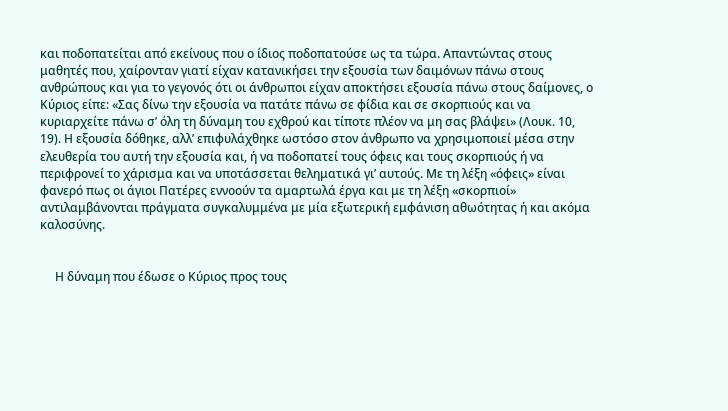και ποδοπατείται από εκείνους που ο ίδιος ποδοπατούσε ως τα τώρα. Απαντώντας στους μαθητές που, χαίρονταν γιατί είχαν κατανικήσει την εξουσία των δαιμόνων πάνω στους ανθρώπους και για το γεγονός ότι οι άνθρωποι είχαν αποκτήσει εξουσία πάνω στους δαίμονες, ο Κύριος είπε: «Σας δίνω την εξουσία να πατάτε πάνω σε φίδια και σε σκορπιούς και να κυριαρχείτε πάνω σ’ όλη τη δύναμη του εχθρού και τίποτε πλέον να μη σας βλάψει» (Λουκ. 10, 19). Η εξουσία δόθηκε, αλλ’ επιφυλάχθηκε ωστόσο στον άνθρωπο να χρησιμοποιεί μέσα στην ελευθερία του αυτή την εξουσία και, ή να ποδοπατεί τους όφεις και τους σκορπιούς ή να περιφρονεί το χάρισμα και να υποτάσσεται θεληματικά γι’ αυτούς. Με τη λέξη «όφεις» είναι φανερό πως οι άγιοι Πατέρες εννοούν τα αμαρτωλά έργα και με τη λέξη «σκορπιοί» αντιλαμβάνονται πράγματα συγκαλυμμένα με μία εξωτερική εμφάνιση αθωότητας ή και ακόμα καλοσύνης.


     Η δύναμη που έδωσε ο Κύριος προς τους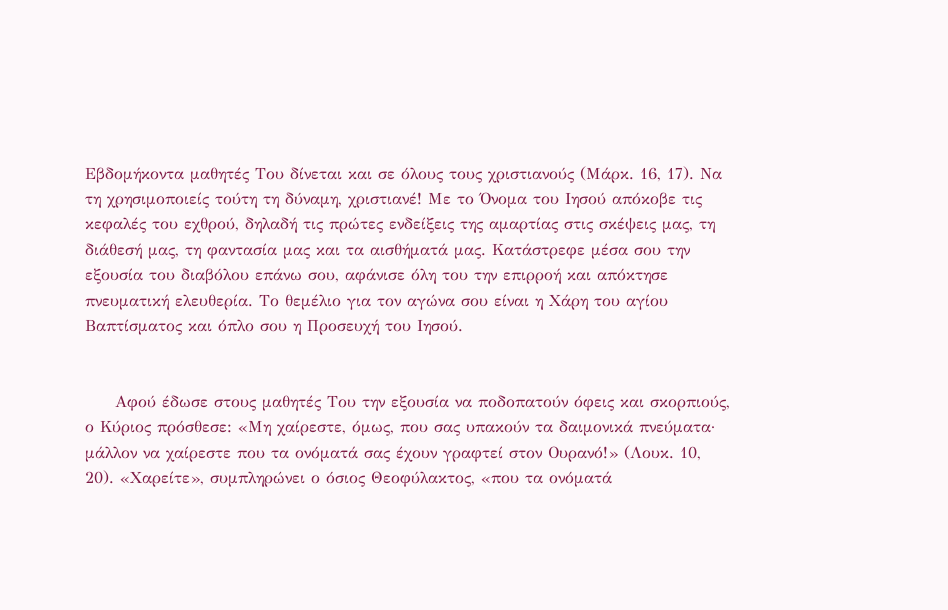Εβδομήκοντα μαθητές Του δίνεται και σε όλους τους χριστιανούς (Μάρκ. 16, 17). Να τη χρησιμοποιείς τούτη τη δύναμη, χριστιανέ! Με το Όνομα του Ιησού απόκοβε τις κεφαλές του εχθρού, δηλαδή τις πρώτες ενδείξεις της αμαρτίας στις σκέψεις μας, τη διάθεσή μας, τη φαντασία μας και τα αισθήματά μας. Κατάστρεφε μέσα σου την εξουσία του διαβόλου επάνω σου, αφάνισε όλη του την επιρροή και απόκτησε πνευματική ελευθερία. Το θεμέλιο για τον αγώνα σου είναι η Χάρη του αγίου Βαπτίσματος και όπλο σου η Προσευχή του Ιησού.


     Αφού έδωσε στους μαθητές Του την εξουσία να ποδοπατούν όφεις και σκορπιούς, ο Κύριος πρόσθεσε: «Μη χαίρεστε, όμως, που σας υπακούν τα δαιμονικά πνεύματα· μάλλον να χαίρεστε που τα ονόματά σας έχουν γραφτεί στον Ουρανό!» (Λουκ. 10, 20). «Χαρείτε», συμπληρώνει ο όσιος Θεοφύλακτος, «που τα ονόματά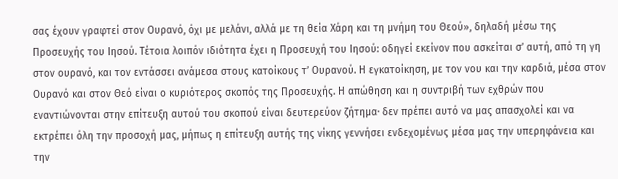σας έχουν γραφτεί στον Ουρανό, όχι με μελάνι, αλλά με τη θεία Χάρη και τη μνήμη του Θεού», δηλαδή μέσω της Προσευχής του Ιησού. Τέτοια λοιπόν ιδιότητα έχει η Προσευχή του Ιησού: οδηγεί εκείνον που ασκείται σ’ αυτή, από τη γη στον ουρανό, και τον εντάσσει ανάμεσα στους κατοίκους τ’ Ουρανού. Η εγκατοίκηση, με τον νου και την καρδιά, μέσα στον Ουρανό και στον Θεό είναι ο κυριότερος σκοπός της Προσευχής. Η απώθηση και η συντριβή των εχθρών που εναντιώνονται στην επίτευξη αυτού του σκοπού είναι δευτερεύον ζήτημα· δεν πρέπει αυτό να μας απασχολεί και να εκτρέπει όλη την προσοχή μας, μήπως η επίτευξη αυτής της νίκης γεννήσει ενδεχομένως μέσα μας την υπερηφάνεια και την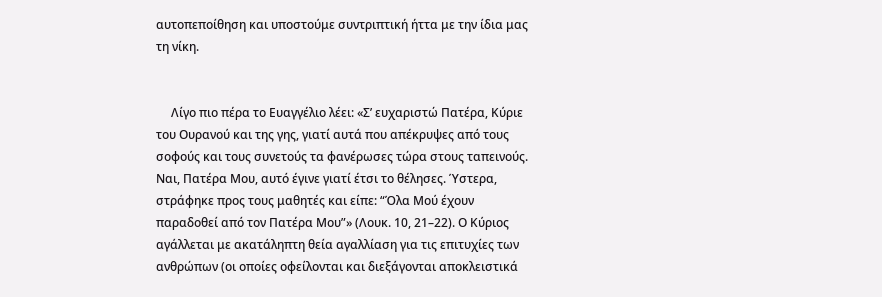αυτοπεποίθηση και υποστούμε συντριπτική ήττα με την ίδια μας τη νίκη.


     Λίγο πιο πέρα το Ευαγγέλιο λέει: «Σ’ ευχαριστώ Πατέρα, Κύριε του Ουρανού και της γης, γιατί αυτά που απέκρυψες από τους σοφούς και τους συνετούς τα φανέρωσες τώρα στους ταπεινούς. Ναι, Πατέρα Μου, αυτό έγινε γιατί έτσι το θέλησες. Ύστερα, στράφηκε προς τους μαθητές και είπε: “Όλα Μού έχουν παραδοθεί από τον Πατέρα Μου”» (Λουκ. 10, 21–22). Ο Κύριος αγάλλεται με ακατάληπτη θεία αγαλλίαση για τις επιτυχίες των ανθρώπων (οι οποίες οφείλονται και διεξάγονται αποκλειστικά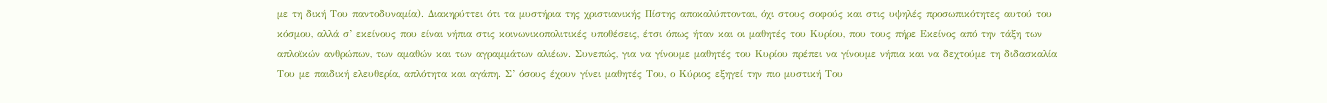με τη δική Του παντοδυναμία). Διακηρύττει ότι τα μυστήρια της χριστιανικής Πίστης αποκαλύπτονται, όχι στους σοφούς και στις υψηλές προσωπικότητες αυτού του κόσμου, αλλά σ’ εκείνους που είναι νήπια στις κοινωνικοπολιτικές υποθέσεις, έτσι όπως ήταν και οι μαθητές του Κυρίου, που τους πήρε Εκείνος από την τάξη των απλοϊκών ανθρώπων, των αμαθών και των αγραμμάτων αλιέων. Συνεπώς, για να γίνουμε μαθητές του Κυρίου πρέπει να γίνουμε νήπια και να δεχτούμε τη διδασκαλία Του με παιδική ελευθερία, απλότητα και αγάπη. Σ’ όσους έχουν γίνει μαθητές Του, ο Κύριος εξηγεί την πιο μυστική Του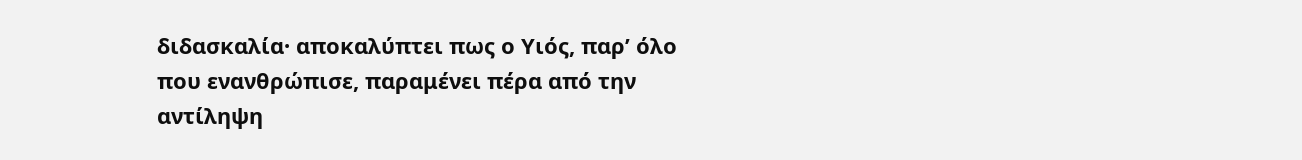διδασκαλία· αποκαλύπτει πως ο Υιός, παρ’ όλο που ενανθρώπισε, παραμένει πέρα από την αντίληψη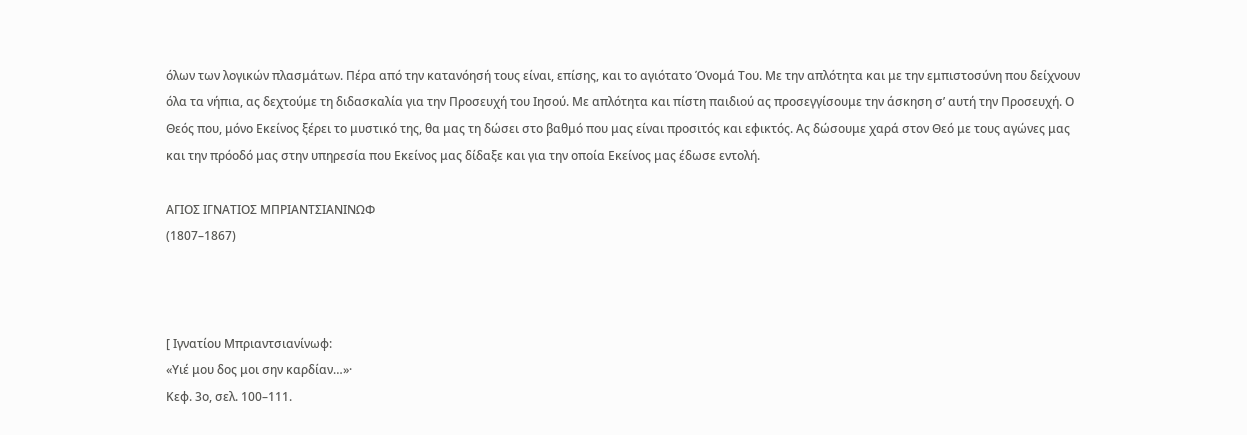όλων των λογικών πλασμάτων. Πέρα από την κατανόησή τους είναι, επίσης, και το αγιότατο Όνομά Του. Με την απλότητα και με την εμπιστοσύνη που δείχνουν όλα τα νήπια, ας δεχτούμε τη διδασκαλία για την Προσευχή του Ιησού. Με απλότητα και πίστη παιδιού ας προσεγγίσουμε την άσκηση σ’ αυτή την Προσευχή. Ο Θεός που, μόνο Εκείνος ξέρει το μυστικό της, θα μας τη δώσει στο βαθμό που μας είναι προσιτός και εφικτός. Ας δώσουμε χαρά στον Θεό με τους αγώνες μας και την πρόοδό μας στην υπηρεσία που Εκείνος μας δίδαξε και για την οποία Εκείνος μας έδωσε εντολή.

ΑΓΙΟΣ ΙΓΝΑΤΙΟΣ ΜΠΡΙΑΝΤΣΙΑΝΙΝΩΦ
(1807–1867)



[ Ιγνατίου Μπριαντσιανίνωφ:
«Υιέ μου δος μοι σην καρδίαν…»·
Κεφ. 3ο, σελ. 100–111.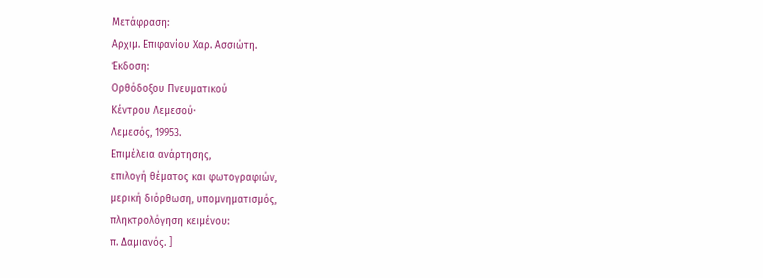Μετάφραση:
Αρχιμ. Επιφανίου Χαρ. Ασσιώτη.
Έκδοση:
Ορθόδοξου Πνευματικού
Κέντρου Λεμεσού·
Λεμεσός, 19953.
Επιμέλεια ανάρτησης,
επιλογή θέματος και φωτογραφιών,
μερική διόρθωση, υπομνηματισμός,
πληκτρολόγηση κειμένου:
π. Δαμιανός. ]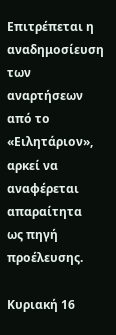Επιτρέπεται η αναδημοσίευση
των αναρτήσεων από το «Ειλητάριον»,
αρκεί να αναφέρεται απαραίτητα
ως πηγή προέλευσης.

Κυριακή 16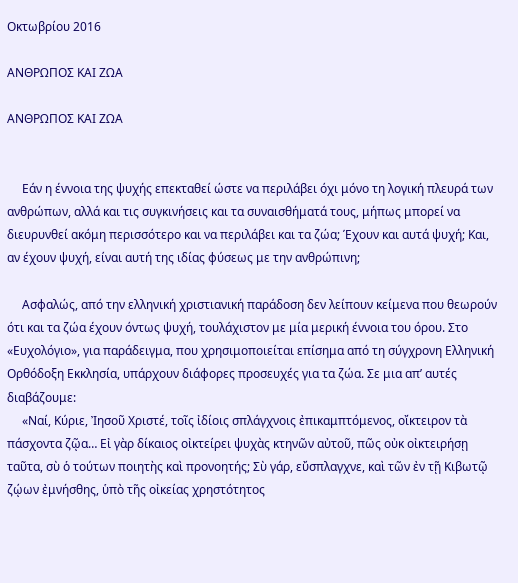Οκτωβρίου 2016

ΑΝΘΡΩΠΟΣ ΚΑΙ ΖΩΑ

ΑΝΘΡΩΠΟΣ ΚΑΙ ΖΩΑ


     Εάν η έννοια της ψυχής επεκταθεί ώστε να περιλάβει όχι μόνο τη λογική πλευρά των ανθρώπων, αλλά και τις συγκινήσεις και τα συναισθήματά τους, μήπως μπορεί να διευρυνθεί ακόμη περισσότερο και να περιλάβει και τα ζώα; Έχουν και αυτά ψυχή; Και, αν έχουν ψυχή, είναι αυτή της ιδίας φύσεως με την ανθρώπινη;

     Ασφαλώς, από την ελληνική χριστιανική παράδοση δεν λείπουν κείμενα που θεωρούν ότι και τα ζώα έχουν όντως ψυχή, τουλάχιστον με μία μερική έννοια του όρου. Στο «Ευχολόγιο», για παράδειγμα, που χρησιμοποιείται επίσημα από τη σύγχρονη Ελληνική Ορθόδοξη Εκκλησία, υπάρχουν διάφορες προσευχές για τα ζώα. Σε μια απ’ αυτές διαβάζουμε:
     «Ναί, Κύριε, Ἰησοῦ Χριστέ, τοῖς ἰδίοις σπλάγχνοις ἐπικαμπτόμενος, οἴκτειρον τὰ πάσχοντα ζῷα… Εἰ γὰρ δίκαιος οἰκτείρει ψυχὰς κτηνῶν αὐτοῦ, πῶς οὐκ οἰκτειρήσῃ ταῦτα, σὺ ὁ τούτων ποιητὴς καὶ προνοητής; Σὺ γάρ, εὔσπλαγχνε, καὶ τῶν ἐν τῇ Κιβωτῷ ζῴων ἐμνήσθης, ὑπὸ τῆς οἰκείας χρηστότητος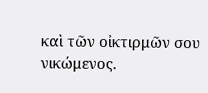καὶ τῶν οἰκτιρμῶν σου νικώμενος.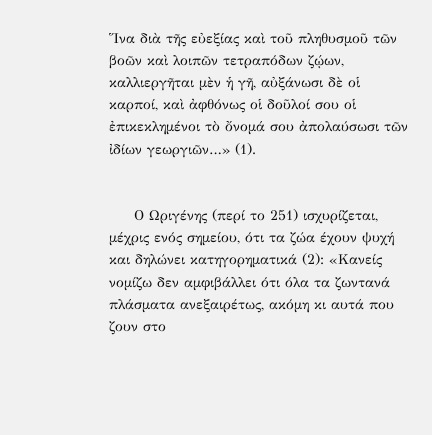Ἵνα διὰ τῆς εὐεξίας καὶ τοῦ πληθυσμοῦ τῶν βοῶν καὶ λοιπῶν τετραπόδων ζῴων, καλλιεργῆται μὲν ἡ γῆ, αὐξάνωσι δὲ οἱ καρποί, καὶ ἀφθόνως οἱ δοῦλοί σου οἱ ἐπικεκλημένοι τὸ ὄνομά σου ἀπολαύσωσι τῶν ἰδίων γεωργιῶν…» (1).


     Ο Ωριγένης (περί το 251) ισχυρίζεται, μέχρις ενός σημείου, ότι τα ζώα έχουν ψυχή και δηλώνει κατηγορηματικά (2): «Κανείς νομίζω δεν αμφιβάλλει ότι όλα τα ζωντανά πλάσματα ανεξαιρέτως, ακόμη κι αυτά που ζουν στο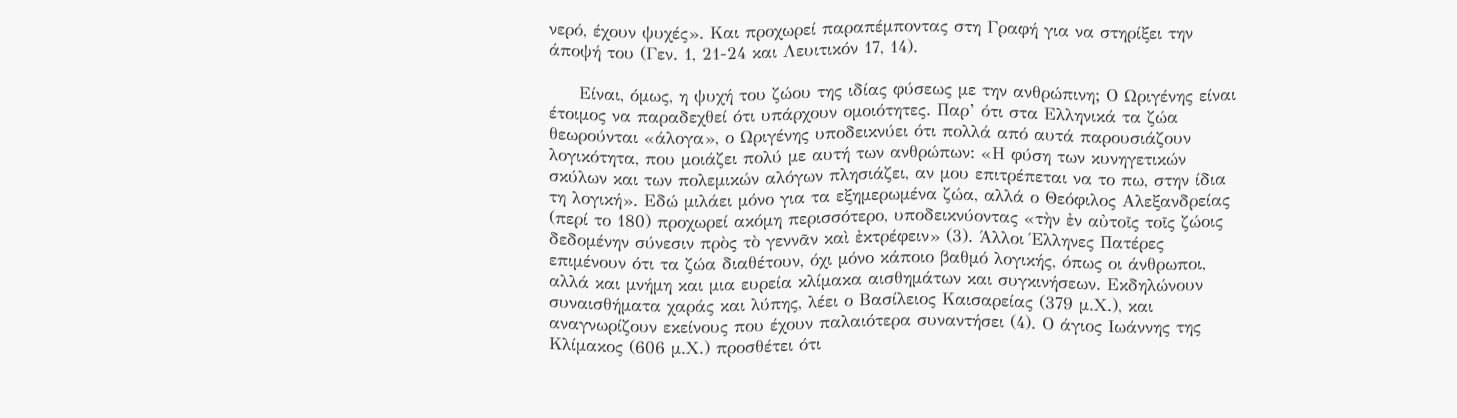νερό, έχουν ψυχές». Και προχωρεί παραπέμποντας στη Γραφή για να στηρίξει την άποψή του (Γεν. 1, 21-24 και Λευιτικόν 17, 14).

     Είναι, όμως, η ψυχή του ζώου της ιδίας φύσεως με την ανθρώπινη; Ο Ωριγένης είναι έτοιμος να παραδεχθεί ότι υπάρχουν ομοιότητες. Παρ’ ότι στα Ελληνικά τα ζώα θεωρούνται «άλογα», ο Ωριγένης υποδεικνύει ότι πολλά από αυτά παρουσιάζουν λογικότητα, που μοιάζει πολύ με αυτή των ανθρώπων: «Η φύση των κυνηγετικών σκύλων και των πολεμικών αλόγων πλησιάζει, αν μου επιτρέπεται να το πω, στην ίδια τη λογική». Εδώ μιλάει μόνο για τα εξημερωμένα ζώα, αλλά ο Θεόφιλος Αλεξανδρείας (περί το 180) προχωρεί ακόμη περισσότερο, υποδεικνύοντας «τὴν ἐν αὐτοῖς τοῖς ζώοις δεδομένην σύνεσιν πρὸς τὸ γεννᾶν καὶ ἐκτρέφειν» (3). Άλλοι Έλληνες Πατέρες επιμένουν ότι τα ζώα διαθέτουν, όχι μόνο κάποιο βαθμό λογικής, όπως οι άνθρωποι, αλλά και μνήμη και μια ευρεία κλίμακα αισθημάτων και συγκινήσεων. Εκδηλώνουν συναισθήματα χαράς και λύπης, λέει ο Βασίλειος Καισαρείας (379 μ.Χ.), και αναγνωρίζουν εκείνους που έχουν παλαιότερα συναντήσει (4). Ο άγιος Ιωάννης της Κλίμακος (606 μ.Χ.) προσθέτει ότι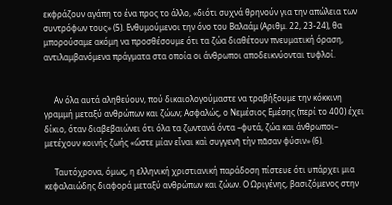εκφράζουν αγάπη το ένα προς το άλλο, «διότι συχνά θρηνούν για την απώλεια των συντρόφων τους» (5). Ενθυμούμενοι την όνο του Βαλαάμ (Αριθμ. 22, 23-24), θα μπορούσαμε ακόμη να προσθέσουμε ότι τα ζώα διαθέτουν πνευματική όραση, αντιλαμβανόμενα πράγματα στα οποία οι άνθρωποι αποδεικνύονται τυφλοί.


     Αν όλα αυτά αληθεύουν, πού δικαιολογούμαστε να τραβήξουμε την κόκκινη γραμμή μεταξύ ανθρώπων και ζώων; Ασφαλώς, ο Νεμέσιος Εμέσης (περί το 400) έχει δίκιο, όταν διαβεβαιώνει ότι όλα τα ζωντανά όντα –φυτά, ζώα και άνθρωποι– μετέχουν κοινής ζωής «ὥστε μίαν εἶναι καὶ συγγενῆ τὴν πᾶσαν φύσιν» (6).

     Ταυτόχρονα, όμως, η ελληνική χριστιανική παράδοση πίστευε ότι υπάρχει μια κεφαλαιώδης διαφορά μεταξύ ανθρώπων και ζώων. Ο Ωριγένης, βασιζόμενος στην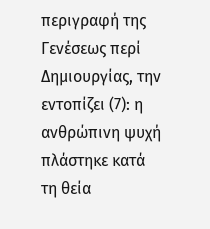περιγραφή της Γενέσεως περί Δημιουργίας, την εντοπίζει (7): η ανθρώπινη ψυχή πλάστηκε κατά τη θεία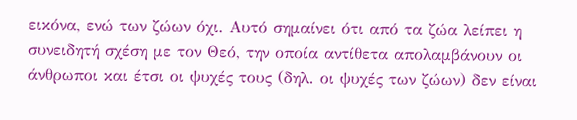εικόνα, ενώ των ζώων όχι. Αυτό σημαίνει ότι από τα ζώα λείπει η συνειδητή σχέση με τον Θεό, την οποία αντίθετα απολαμβάνουν οι άνθρωποι και έτσι οι ψυχές τους (δηλ. οι ψυχές των ζώων) δεν είναι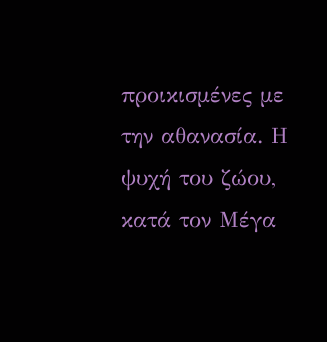προικισμένες με την αθανασία. Η ψυχή του ζώου, κατά τον Μέγα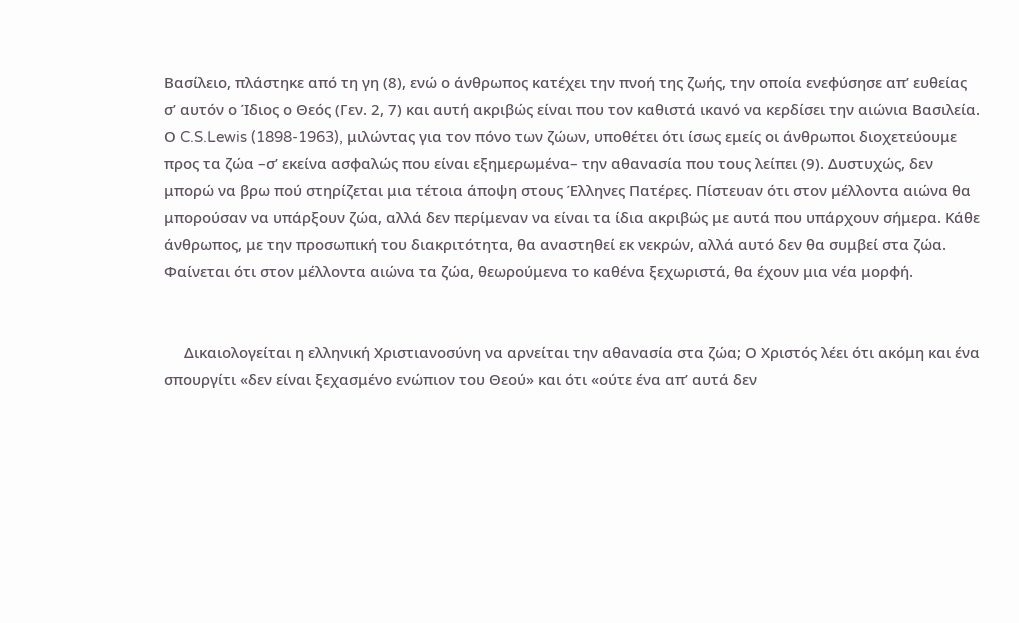Βασίλειο, πλάστηκε από τη γη (8), ενώ ο άνθρωπος κατέχει την πνοή της ζωής, την οποία ενεφύσησε απ’ ευθείας σ’ αυτόν ο Ίδιος ο Θεός (Γεν. 2, 7) και αυτή ακριβώς είναι που τον καθιστά ικανό να κερδίσει την αιώνια Βασιλεία. Ο C.S.Lewis (1898-1963), μιλώντας για τον πόνο των ζώων, υποθέτει ότι ίσως εμείς οι άνθρωποι διοχετεύουμε προς τα ζώα –σ’ εκείνα ασφαλώς που είναι εξημερωμένα– την αθανασία που τους λείπει (9). Δυστυχώς, δεν μπορώ να βρω πού στηρίζεται μια τέτοια άποψη στους Έλληνες Πατέρες. Πίστευαν ότι στον μέλλοντα αιώνα θα μπορούσαν να υπάρξουν ζώα, αλλά δεν περίμεναν να είναι τα ίδια ακριβώς με αυτά που υπάρχουν σήμερα. Κάθε άνθρωπος, με την προσωπική του διακριτότητα, θα αναστηθεί εκ νεκρών, αλλά αυτό δεν θα συμβεί στα ζώα. Φαίνεται ότι στον μέλλοντα αιώνα τα ζώα, θεωρούμενα το καθένα ξεχωριστά, θα έχουν μια νέα μορφή.


     Δικαιολογείται η ελληνική Χριστιανοσύνη να αρνείται την αθανασία στα ζώα; Ο Χριστός λέει ότι ακόμη και ένα σπουργίτι «δεν είναι ξεχασμένο ενώπιον του Θεού» και ότι «ούτε ένα απ’ αυτά δεν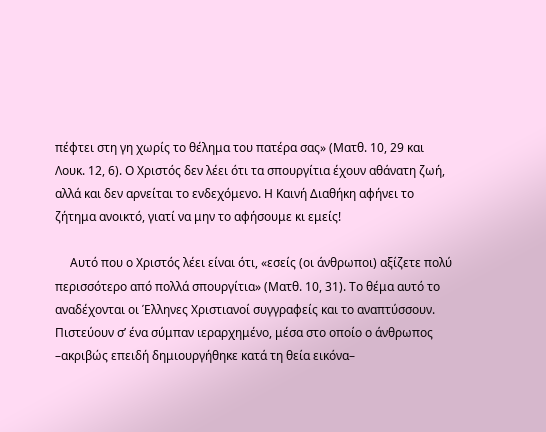πέφτει στη γη χωρίς το θέλημα του πατέρα σας» (Ματθ. 10, 29 και Λουκ. 12, 6). Ο Χριστός δεν λέει ότι τα σπουργίτια έχουν αθάνατη ζωή, αλλά και δεν αρνείται το ενδεχόμενο. Η Καινή Διαθήκη αφήνει το ζήτημα ανοικτό, γιατί να μην το αφήσουμε κι εμείς!

     Αυτό που ο Χριστός λέει είναι ότι, «εσείς (οι άνθρωποι) αξίζετε πολύ περισσότερο από πολλά σπουργίτια» (Ματθ. 10, 31). Το θέμα αυτό το αναδέχονται οι Έλληνες Χριστιανοί συγγραφείς και το αναπτύσσουν. Πιστεύουν σ’ ένα σύμπαν ιεραρχημένο, μέσα στο οποίο ο άνθρωπος –ακριβώς επειδή δημιουργήθηκε κατά τη θεία εικόνα–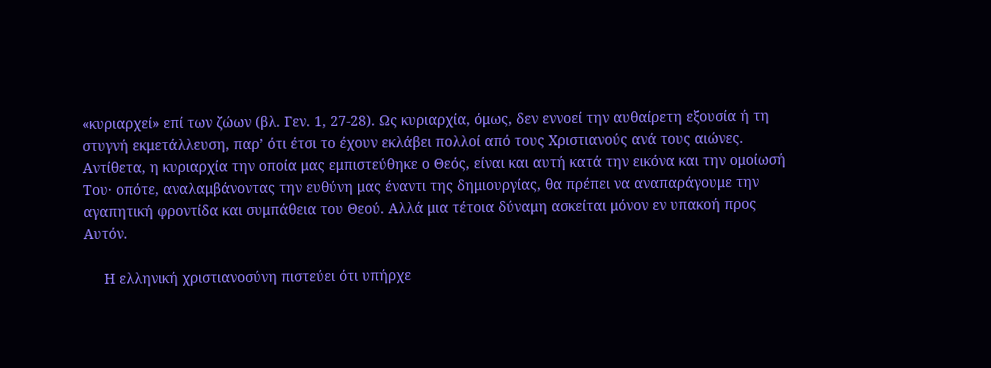«κυριαρχεί» επί των ζώων (βλ. Γεν. 1, 27-28). Ως κυριαρχία, όμως, δεν εννοεί την αυθαίρετη εξουσία ή τη στυγνή εκμετάλλευση, παρ’ ότι έτσι το έχουν εκλάβει πολλοί από τους Χριστιανούς ανά τους αιώνες. Αντίθετα, η κυριαρχία την οποία μας εμπιστεύθηκε ο Θεός, είναι και αυτή κατά την εικόνα και την ομοίωσή Του· οπότε, αναλαμβάνοντας την ευθύνη μας έναντι της δημιουργίας, θα πρέπει να αναπαράγουμε την αγαπητική φροντίδα και συμπάθεια του Θεού. Αλλά μια τέτοια δύναμη ασκείται μόνον εν υπακοή προς Αυτόν.

     Η ελληνική χριστιανοσύνη πιστεύει ότι υπήρχε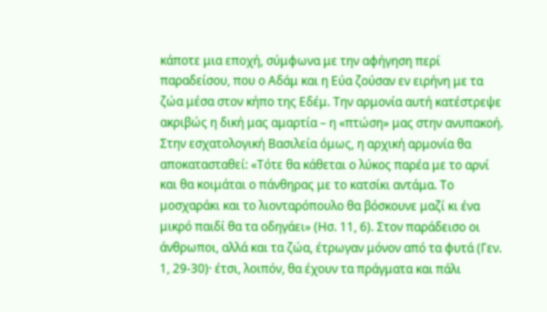κάποτε μια εποχή, σύμφωνα με την αφήγηση περί παραδείσου, που ο Αδάμ και η Εύα ζούσαν εν ειρήνη με τα ζώα μέσα στον κήπο της Εδέμ. Την αρμονία αυτή κατέστρεψε ακριβώς η δική μας αμαρτία – η «πτώση» μας στην ανυπακοή. Στην εσχατολογική Βασιλεία όμως, η αρχική αρμονία θα αποκατασταθεί: «Τότε θα κάθεται ο λύκος παρέα με το αρνί και θα κοιμάται ο πάνθηρας με το κατσίκι αντάμα. Το μοσχαράκι και το λιονταρόπουλο θα βόσκουνε μαζί κι ένα μικρό παιδί θα τα οδηγάει» (Ησ. 11, 6). Στον παράδεισο οι άνθρωποι, αλλά και τα ζώα, έτρωγαν μόνον από τα φυτά (Γεν. 1, 29-30)· έτσι, λοιπόν, θα έχουν τα πράγματα και πάλι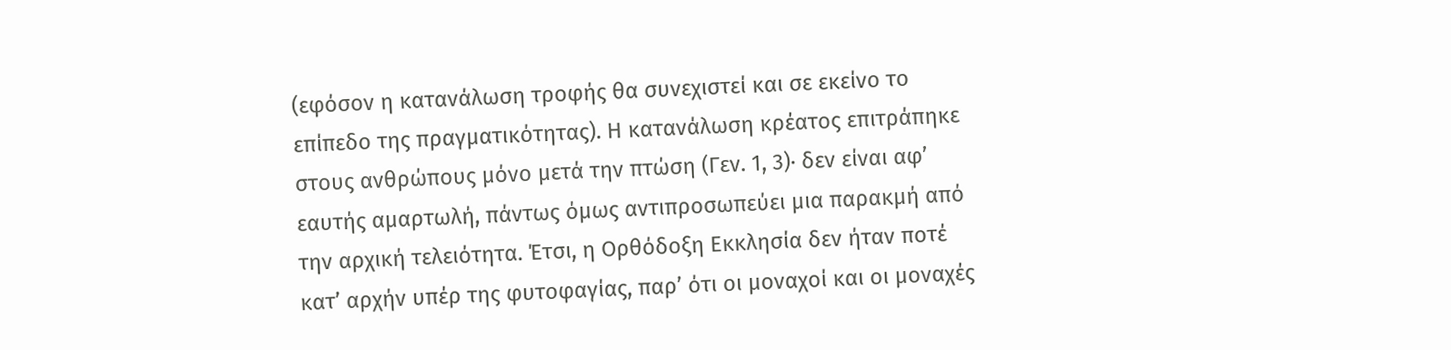(εφόσον η κατανάλωση τροφής θα συνεχιστεί και σε εκείνο το επίπεδο της πραγματικότητας). Η κατανάλωση κρέατος επιτράπηκε στους ανθρώπους μόνο μετά την πτώση (Γεν. 1, 3)· δεν είναι αφ’ εαυτής αμαρτωλή, πάντως όμως αντιπροσωπεύει μια παρακμή από την αρχική τελειότητα. Έτσι, η Ορθόδοξη Εκκλησία δεν ήταν ποτέ κατ’ αρχήν υπέρ της φυτοφαγίας, παρ’ ότι οι μοναχοί και οι μοναχές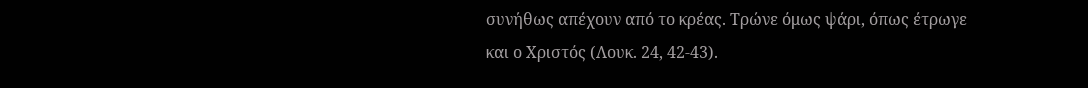συνήθως απέχουν από το κρέας. Τρώνε όμως ψάρι, όπως έτρωγε και ο Χριστός (Λουκ. 24, 42-43).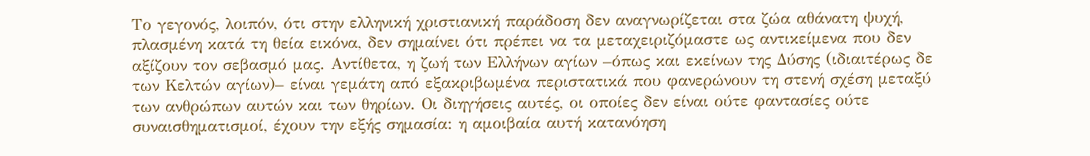Το γεγονός, λοιπόν, ότι στην ελληνική χριστιανική παράδοση δεν αναγνωρίζεται στα ζώα αθάνατη ψυχή, πλασμένη κατά τη θεία εικόνα, δεν σημαίνει ότι πρέπει να τα μεταχειριζόμαστε ως αντικείμενα που δεν αξίζουν τον σεβασμό μας. Αντίθετα, η ζωή των Ελλήνων αγίων –όπως και εκείνων της Δύσης (ιδιαιτέρως δε των Κελτών αγίων)– είναι γεμάτη από εξακριβωμένα περιστατικά που φανερώνουν τη στενή σχέση μεταξύ των ανθρώπων αυτών και των θηρίων. Οι διηγήσεις αυτές, οι οποίες δεν είναι ούτε φαντασίες ούτε συναισθηματισμοί, έχουν την εξής σημασία: η αμοιβαία αυτή κατανόηση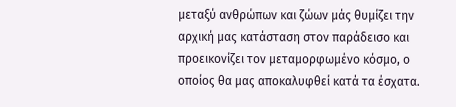μεταξύ ανθρώπων και ζώων μάς θυμίζει την αρχική μας κατάσταση στον παράδεισο και προεικονίζει τον μεταμορφωμένο κόσμο, ο οποίος θα μας αποκαλυφθεί κατά τα έσχατα.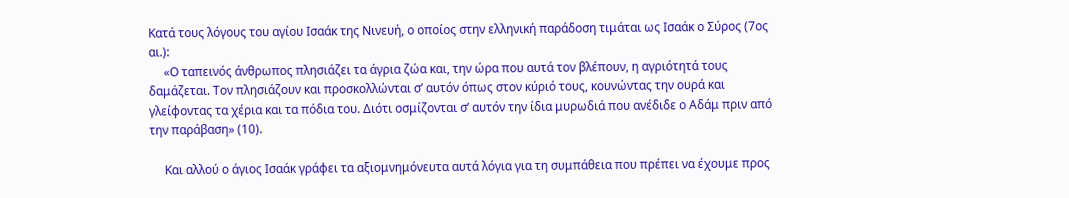Κατά τους λόγους του αγίου Ισαάκ της Νινευή, ο οποίος στην ελληνική παράδοση τιμάται ως Ισαάκ ο Σύρος (7ος αι.):
     «Ο ταπεινός άνθρωπος πλησιάζει τα άγρια ζώα και, την ώρα που αυτά τον βλέπουν, η αγριότητά τους δαμάζεται. Τον πλησιάζουν και προσκολλώνται σ’ αυτόν όπως στον κύριό τους, κουνώντας την ουρά και γλείφοντας τα χέρια και τα πόδια του. Διότι οσμίζονται σ’ αυτόν την ίδια μυρωδιά που ανέδιδε ο Αδάμ πριν από την παράβαση» (10).

     Και αλλού ο άγιος Ισαάκ γράφει τα αξιομνημόνευτα αυτά λόγια για τη συμπάθεια που πρέπει να έχουμε προς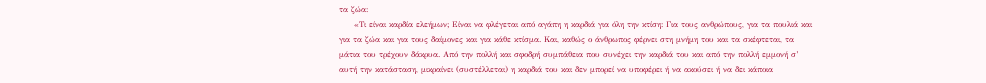τα ζώα:
     «Τι είναι καρδία ελεήμων; Είναι να φλέγεται από αγάπη η καρδιά για όλη την κτίση: Για τους ανθρώπους, για τα πουλιά και για τα ζώα και για τους δαίμονες και για κάθε κτίσμα. Και, καθώς ο άνθρωπος φέρνει στη μνήμη του και τα σκέφτεται, τα μάτια του τρέχουν δάκρυα. Από την πολλή και σφοδρή συμπάθεια που συνέχει την καρδιά του και από την πολλή εμμονή σ’ αυτή την κατάσταση, μικραίνει (συστέλλεται) η καρδιά του και δεν μπορεί να υποφέρει ή να ακούσει ή να δει κάποια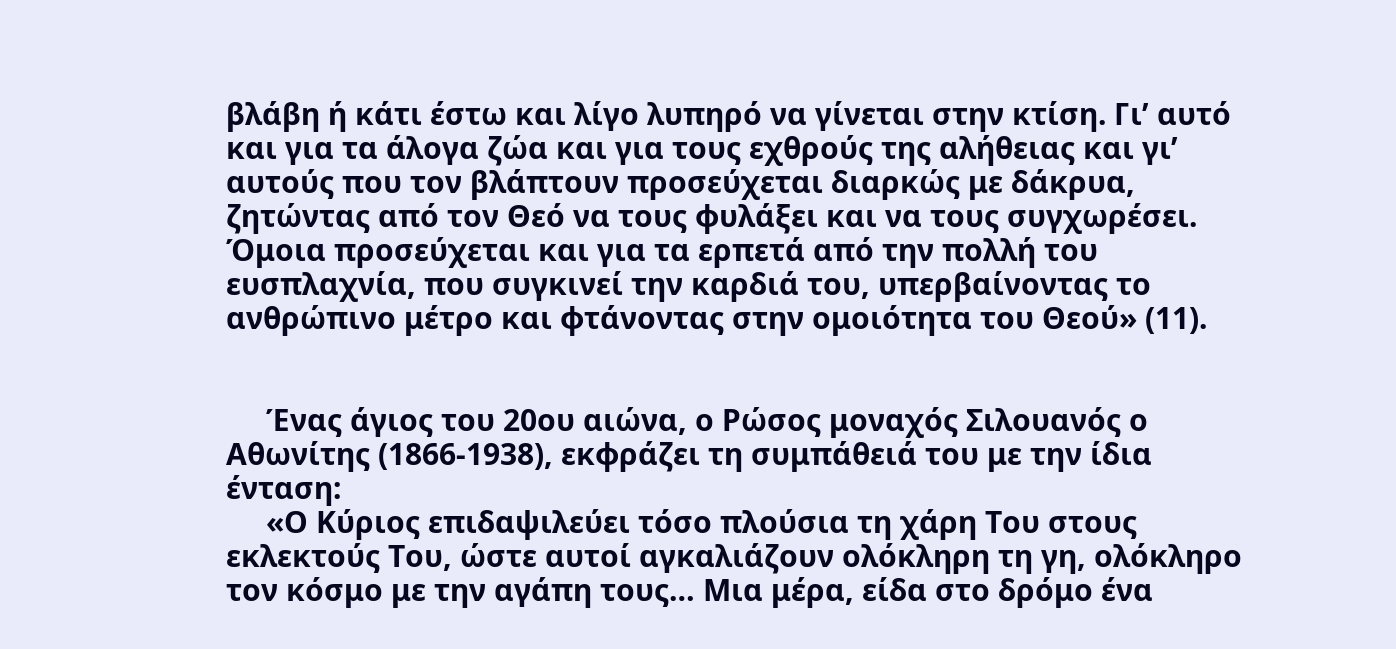βλάβη ή κάτι έστω και λίγο λυπηρό να γίνεται στην κτίση. Γι’ αυτό και για τα άλογα ζώα και για τους εχθρούς της αλήθειας και γι’ αυτούς που τον βλάπτουν προσεύχεται διαρκώς με δάκρυα, ζητώντας από τον Θεό να τους φυλάξει και να τους συγχωρέσει. Όμοια προσεύχεται και για τα ερπετά από την πολλή του ευσπλαχνία, που συγκινεί την καρδιά του, υπερβαίνοντας το ανθρώπινο μέτρο και φτάνοντας στην ομοιότητα του Θεού» (11).


     Ένας άγιος του 20ου αιώνα, ο Ρώσος μοναχός Σιλουανός ο Αθωνίτης (1866-1938), εκφράζει τη συμπάθειά του με την ίδια ένταση:
     «Ο Κύριος επιδαψιλεύει τόσο πλούσια τη χάρη Του στους εκλεκτούς Του, ώστε αυτοί αγκαλιάζουν ολόκληρη τη γη, ολόκληρο τον κόσμο με την αγάπη τους… Μια μέρα, είδα στο δρόμο ένα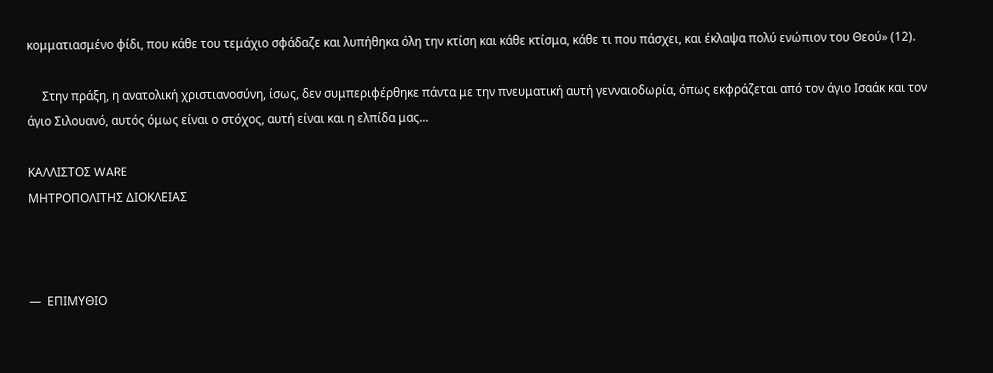κομματιασμένο φίδι, που κάθε του τεμάχιο σφάδαζε και λυπήθηκα όλη την κτίση και κάθε κτίσμα, κάθε τι που πάσχει, και έκλαψα πολύ ενώπιον του Θεού» (12).

     Στην πράξη, η ανατολική χριστιανοσύνη, ίσως, δεν συμπεριφέρθηκε πάντα με την πνευματική αυτή γενναιοδωρία, όπως εκφράζεται από τον άγιο Ισαάκ και τον άγιο Σιλουανό, αυτός όμως είναι ο στόχος, αυτή είναι και η ελπίδα μας...

ΚΑΛΛΙΣΤΟΣ WARE
ΜΗΤΡΟΠΟΛΙΤΗΣ ΔΙΟΚΛΕΙΑΣ



—  ΕΠΙΜΥΘΙΟ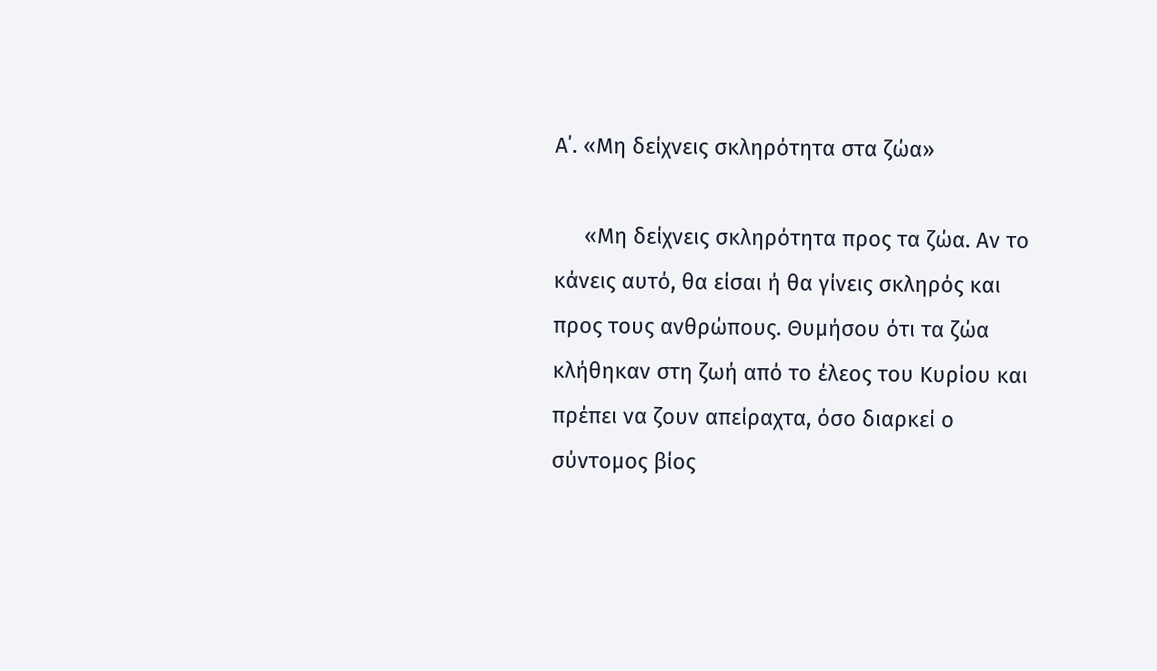Α΄. «Μη δείχνεις σκληρότητα στα ζώα»

     «Μη δείχνεις σκληρότητα προς τα ζώα. Αν το κάνεις αυτό, θα είσαι ή θα γίνεις σκληρός και προς τους ανθρώπους. Θυμήσου ότι τα ζώα
κλήθηκαν στη ζωή από το έλεος του Κυρίου και πρέπει να ζουν απείραχτα, όσο διαρκεί ο σύντομος βίος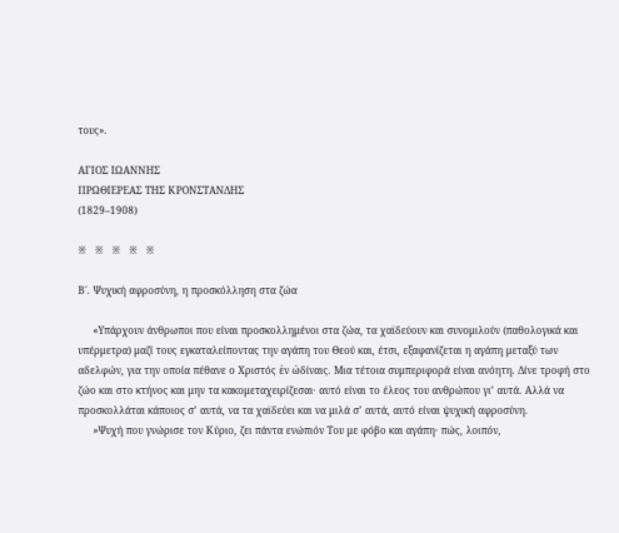τους».

ΑΓΙΟΣ ΙΩΑΝΝΗΣ
ΠΡΩΘΙΕΡΕΑΣ ΤΗΣ ΚΡΟΝΣΤΑΝΔΗΣ
(1829–1908)

※   ※   ※   ※   ※

Β΄. Ψυχική αφροσύνη, η προσκόλληση στα ζώα

     «Υπάρχουν άνθρωποι που είναι προσκολλημένοι στα ζώα, τα χαϊδεύουν και συνομιλούν (παθολογικά και υπέρμετρα) μαζί τους εγκαταλείποντας την αγάπη του Θεού και, έτσι, εξαφανίζεται η αγάπη μεταξύ των αδελφών, για την οποία πέθανε ο Χριστός ἐν ὠδίναις. Μια τέτοια συμπεριφορά είναι ανόητη. Δίνε τροφή στο ζώο και στο κτήνος και μην τα κακομεταχειρίζεσαι· αυτό είναι το έλεος του ανθρώπου γι’ αυτά. Αλλά να προσκολλάται κάποιος σ’ αυτά, να τα χαϊδεύει και να μιλά σ’ αυτά, αυτό είναι ψυχική αφροσύνη.
     »Ψυχή που γνώρισε τον Κύριο, ζει πάντα ενώπιόν Του με φόβο και αγάπη· πώς, λοιπόν,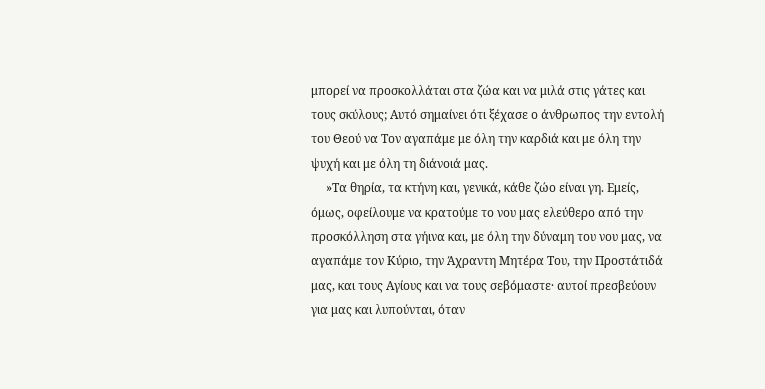μπορεί να προσκολλάται στα ζώα και να μιλά στις γάτες και τους σκύλους; Αυτό σημαίνει ότι ξέχασε ο άνθρωπος την εντολή του Θεού να Τον αγαπάμε με όλη την καρδιά και με όλη την ψυχή και με όλη τη διάνοιά μας.
     »Τα θηρία, τα κτήνη και, γενικά, κάθε ζώο είναι γη. Εμείς, όμως, οφείλουμε να κρατούμε το νου μας ελεύθερο από την προσκόλληση στα γήινα και, με όλη την δύναμη του νου μας, να αγαπάμε τον Κύριο, την Άχραντη Μητέρα Του, την Προστάτιδά μας, και τους Αγίους και να τους σεβόμαστε· αυτοί πρεσβεύουν για μας και λυπούνται, όταν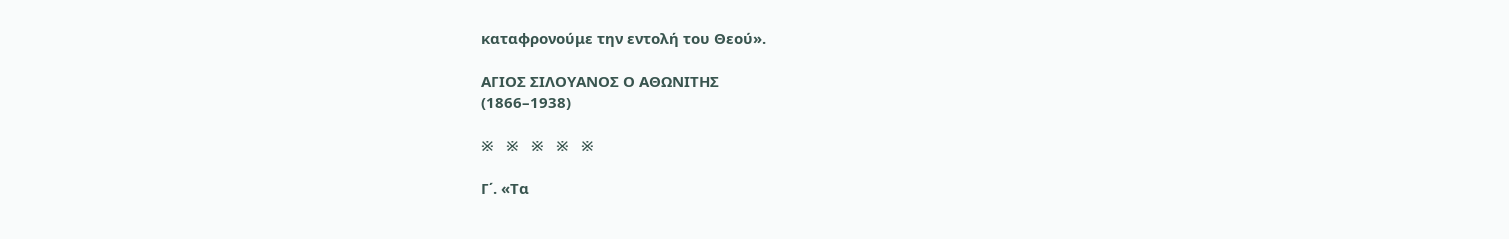καταφρονούμε την εντολή του Θεού».

ΑΓΙΟΣ ΣΙΛΟΥΑΝΟΣ Ο ΑΘΩΝΙΤΗΣ
(1866–1938)

※   ※   ※   ※   ※

Γ΄. «Τα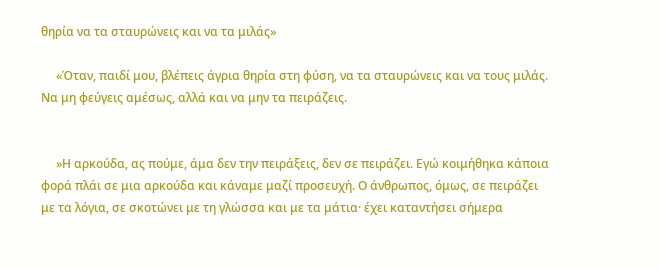θηρία να τα σταυρώνεις και να τα μιλάς»

     «Όταν, παιδί μου, βλέπεις άγρια θηρία στη φύση, να τα σταυρώνεις και να τους μιλάς. Να μη φεύγεις αμέσως, αλλά και να μην τα πειράζεις.


     »Η αρκούδα, ας πούμε, άμα δεν την πειράξεις, δεν σε πειράζει. Εγώ κοιμήθηκα κάποια φορά πλάι σε μια αρκούδα και κάναμε μαζί προσευχή. Ο άνθρωπος, όμως, σε πειράζει με τα λόγια, σε σκοτώνει με τη γλώσσα και με τα μάτια· έχει καταντήσει σήμερα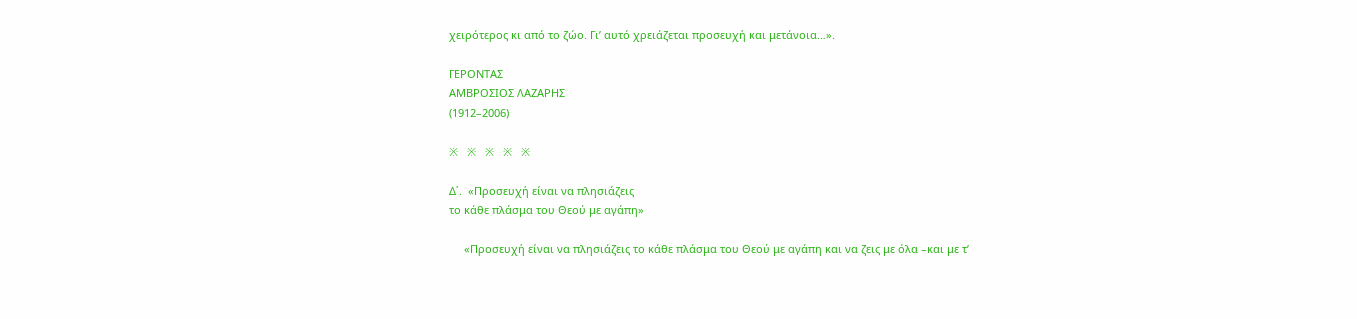χειρότερος κι από το ζώο. Γι’ αυτό χρειάζεται προσευχή και μετάνοια…».

ΓΕΡΟΝΤΑΣ
ΑΜΒΡΟΣΙΟΣ ΛΑΖΑΡΗΣ
(1912–2006)

※   ※   ※   ※   ※

Δ΄.  «Προσευχή είναι να πλησιάζεις
το κάθε πλάσμα του Θεού με αγάπη»

     «Προσευχή είναι να πλησιάζεις το κάθε πλάσμα του Θεού με αγάπη και να ζεις με όλα –και με τ’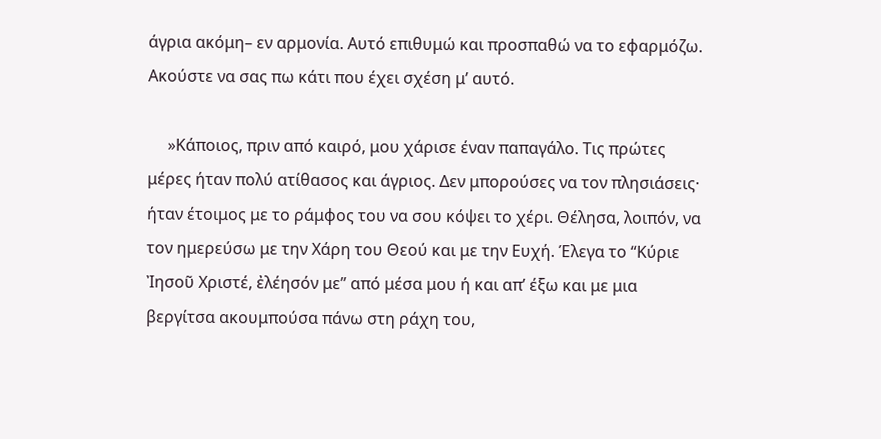άγρια ακόμη– εν αρμονία. Αυτό επιθυμώ και προσπαθώ να το εφαρμόζω. Ακούστε να σας πω κάτι που έχει σχέση μ’ αυτό.

     »Κάποιος, πριν από καιρό, μου χάρισε έναν παπαγάλο. Τις πρώτες μέρες ήταν πολύ ατίθασος και άγριος. Δεν μπορούσες να τον πλησιάσεις· ήταν έτοιμος με το ράμφος του να σου κόψει το χέρι. Θέλησα, λοιπόν, να τον ημερεύσω με την Χάρη του Θεού και με την Ευχή. Έλεγα το “Κύριε Ἰησοῦ Χριστέ, ἐλέησόν με” από μέσα μου ή και απ’ έξω και με μια βεργίτσα ακουμπούσα πάνω στη ράχη του,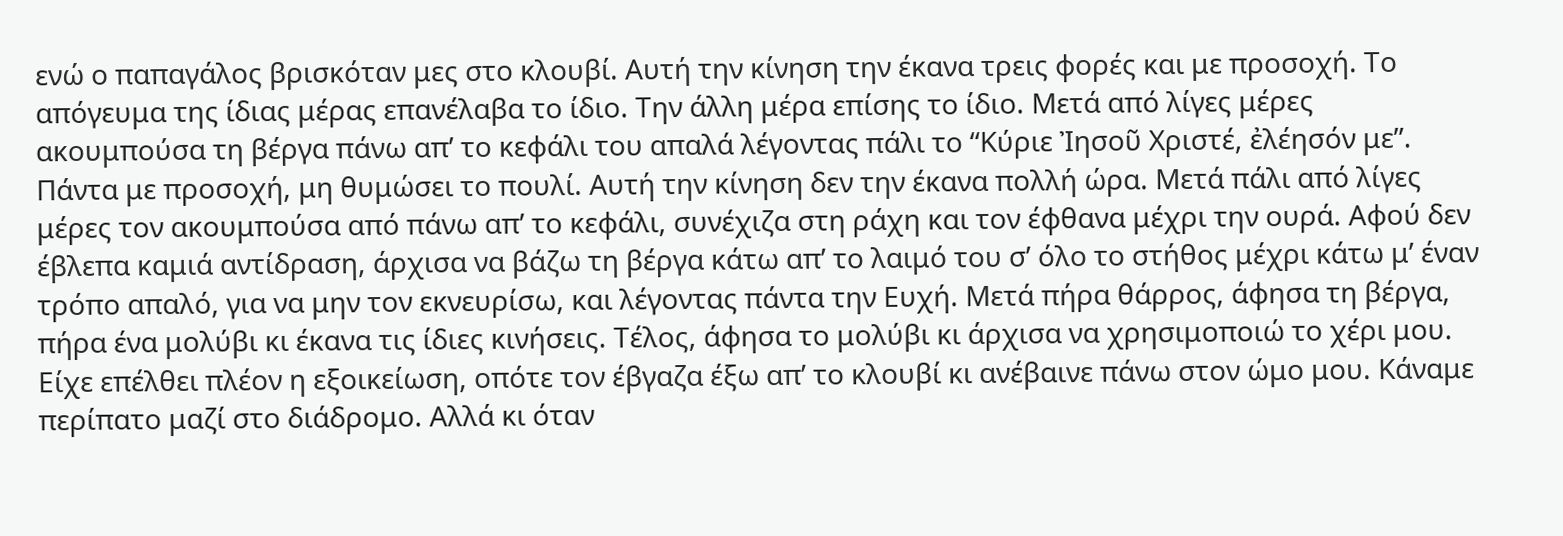ενώ ο παπαγάλος βρισκόταν μες στο κλουβί. Αυτή την κίνηση την έκανα τρεις φορές και με προσοχή. Το απόγευμα της ίδιας μέρας επανέλαβα το ίδιο. Την άλλη μέρα επίσης το ίδιο. Μετά από λίγες μέρες ακουμπούσα τη βέργα πάνω απ’ το κεφάλι του απαλά λέγοντας πάλι το “Κύριε Ἰησοῦ Χριστέ, ἐλέησόν με”. Πάντα με προσοχή, μη θυμώσει το πουλί. Αυτή την κίνηση δεν την έκανα πολλή ώρα. Μετά πάλι από λίγες μέρες τον ακουμπούσα από πάνω απ’ το κεφάλι, συνέχιζα στη ράχη και τον έφθανα μέχρι την ουρά. Αφού δεν έβλεπα καμιά αντίδραση, άρχισα να βάζω τη βέργα κάτω απ’ το λαιμό του σ’ όλο το στήθος μέχρι κάτω μ’ έναν τρόπο απαλό, για να μην τον εκνευρίσω, και λέγοντας πάντα την Ευχή. Μετά πήρα θάρρος, άφησα τη βέργα, πήρα ένα μολύβι κι έκανα τις ίδιες κινήσεις. Τέλος, άφησα το μολύβι κι άρχισα να χρησιμοποιώ το χέρι μου. Είχε επέλθει πλέον η εξοικείωση, οπότε τον έβγαζα έξω απ’ το κλουβί κι ανέβαινε πάνω στον ώμο μου. Κάναμε περίπατο μαζί στο διάδρομο. Αλλά κι όταν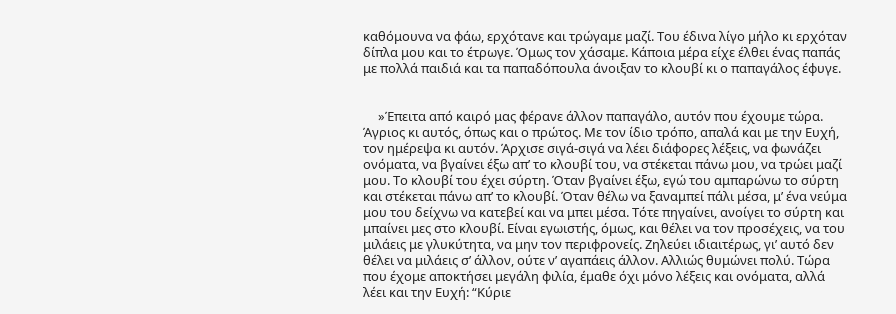καθόμουνα να φάω, ερχότανε και τρώγαμε μαζί. Του έδινα λίγο μήλο κι ερχόταν δίπλα μου και το έτρωγε. Όμως τον χάσαμε. Κάποια μέρα είχε έλθει ένας παπάς με πολλά παιδιά και τα παπαδόπουλα άνοιξαν το κλουβί κι ο παπαγάλος έφυγε.


     »Έπειτα από καιρό μας φέρανε άλλον παπαγάλο, αυτόν που έχουμε τώρα. Άγριος κι αυτός, όπως και ο πρώτος. Με τον ίδιο τρόπο, απαλά και με την Ευχή, τον ημέρεψα κι αυτόν. Άρχισε σιγά-σιγά να λέει διάφορες λέξεις, να φωνάζει ονόματα, να βγαίνει έξω απ’ το κλουβί του, να στέκεται πάνω μου, να τρώει μαζί μου. Το κλουβί του έχει σύρτη. Όταν βγαίνει έξω, εγώ του αμπαρώνω το σύρτη και στέκεται πάνω απ’ το κλουβί. Όταν θέλω να ξαναμπεί πάλι μέσα, μ’ ένα νεύμα μου του δείχνω να κατεβεί και να μπει μέσα. Τότε πηγαίνει, ανοίγει το σύρτη και μπαίνει μες στο κλουβί. Είναι εγωιστής, όμως, και θέλει να τον προσέχεις, να του μιλάεις με γλυκύτητα, να μην τον περιφρονείς. Ζηλεύει ιδιαιτέρως, γι’ αυτό δεν θέλει να μιλάεις σ’ άλλον, ούτε ν’ αγαπάεις άλλον. Αλλιώς θυμώνει πολύ. Τώρα που έχομε αποκτήσει μεγάλη φιλία, έμαθε όχι μόνο λέξεις και ονόματα, αλλά λέει και την Ευχή: “Κύριε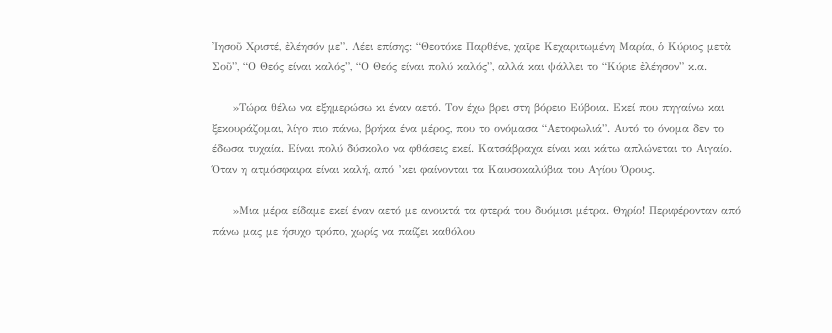Ἰησοῦ Χριστέ, ἐλέησόν με”. Λέει επίσης: “Θεοτόκε Παρθένε, χαῖρε Κεχαριτωμένη Μαρία, ὁ Κύριος μετὰ Σοῦ”, “Ο Θεός είναι καλός”, “Ο Θεός είναι πολύ καλός”, αλλά και ψάλλει το “Κύριε ἐλέησον” κ.α.

     »Τώρα θέλω να εξημερώσω κι έναν αετό. Τον έχω βρει στη βόρειο Εύβοια. Εκεί που πηγαίνω και ξεκουράζομαι, λίγο πιο πάνω, βρήκα ένα μέρος, που το ονόμασα “Αετοφωλιά”. Αυτό το όνομα δεν το έδωσα τυχαία. Είναι πολύ δύσκολο να φθάσεις εκεί. Κατσάβραχα είναι και κάτω απλώνεται το Αιγαίο. Όταν η ατμόσφαιρα είναι καλή, από ’κει φαίνονται τα Καυσοκαλύβια του Αγίου Όρους.

     »Μια μέρα είδαμε εκεί έναν αετό με ανοικτά τα φτερά του δυόμισι μέτρα. Θηρίο! Περιφέρονταν από πάνω μας με ήσυχο τρόπο, χωρίς να παίζει καθόλου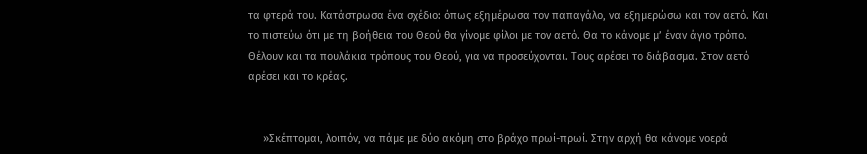τα φτερά του. Κατάστρωσα ένα σχέδιο: όπως εξημέρωσα τον παπαγάλο, να εξημερώσω και τον αετό. Και το πιστεύω ότι με τη βοήθεια του Θεού θα γίνομε φίλοι με τον αετό. Θα το κάνομε μ’ έναν άγιο τρόπο. Θέλουν και τα πουλάκια τρόπους του Θεού, για να προσεύχονται. Τους αρέσει το διάβασμα. Στον αετό αρέσει και το κρέας.


     »Σκέπτομαι, λοιπόν, να πάμε με δύο ακόμη στο βράχο πρωί-πρωί. Στην αρχή θα κάνομε νοερά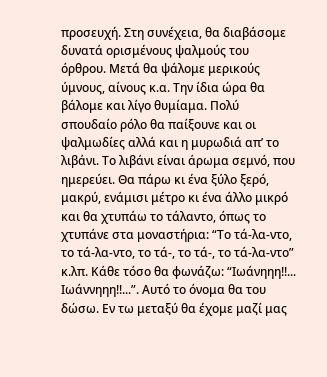προσευχή. Στη συνέχεια, θα διαβάσομε δυνατά ορισμένους ψαλμούς του όρθρου. Μετά θα ψάλομε μερικούς ύμνους, αίνους κ.α. Την ίδια ώρα θα βάλομε και λίγο θυμίαμα. Πολύ σπουδαίο ρόλο θα παίξουνε και οι ψαλμωδίες αλλά και η μυρωδιά απ’ το λιβάνι. Το λιβάνι είναι άρωμα σεμνό, που ημερεύει. Θα πάρω κι ένα ξύλο ξερό, μακρύ, ενάμισι μέτρο κι ένα άλλο μικρό και θα χτυπάω το τάλαντο, όπως το χτυπάνε στα μοναστήρια: “Το τά-λα-ντο, το τά-λα-ντο, το τά-, το τά-, το τά-λα-ντο” κ.λπ. Κάθε τόσο θα φωνάζω: “Ιωάνηηη!!... Ιωάννηηη!!...”. Αυτό το όνομα θα του δώσω. Εν τω μεταξύ θα έχομε μαζί μας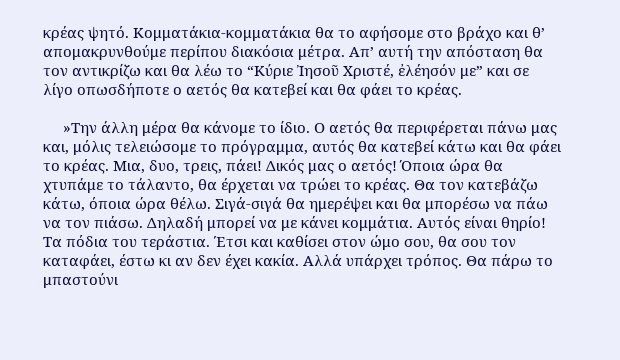κρέας ψητό. Κομματάκια-κομματάκια θα το αφήσομε στο βράχο και θ’ απομακρυνθούμε περίπου διακόσια μέτρα. Απ’ αυτή την απόσταση θα τον αντικρίζω και θα λέω το “Κύριε Ἰησοῦ Χριστέ, ἐλέησόν με” και σε λίγο οπωσδήποτε ο αετός θα κατεβεί και θα φάει το κρέας.

     »Την άλλη μέρα θα κάνομε το ίδιο. Ο αετός θα περιφέρεται πάνω μας και, μόλις τελειώσομε το πρόγραμμα, αυτός θα κατεβεί κάτω και θα φάει το κρέας. Μια, δυο, τρεις, πάει! Δικός μας ο αετός! Όποια ώρα θα χτυπάμε το τάλαντο, θα έρχεται να τρώει το κρέας. Θα τον κατεβάζω κάτω, όποια ώρα θέλω. Σιγά-σιγά θα ημερέψει και θα μπορέσω να πάω να τον πιάσω. Δηλαδή μπορεί να με κάνει κομμάτια. Αυτός είναι θηρίο! Τα πόδια του τεράστια. Έτσι και καθίσει στον ώμο σου, θα σου τον καταφάει, έστω κι αν δεν έχει κακία. Αλλά υπάρχει τρόπος. Θα πάρω το μπαστούνι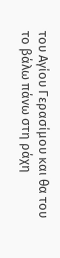του Αγίου Γερασίμου και θα του το βάλω πάνω στη ράχη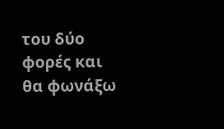του δύο φορές και θα φωνάξω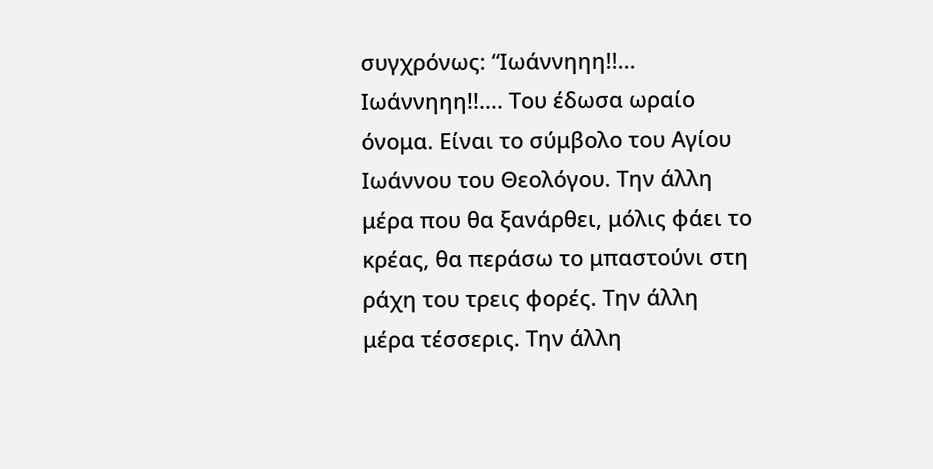συγχρόνως: “Ιωάννηηη!!... Ιωάννηηη!!.... Του έδωσα ωραίο όνομα. Είναι το σύμβολο του Αγίου Ιωάννου του Θεολόγου. Την άλλη μέρα που θα ξανάρθει, μόλις φάει το κρέας, θα περάσω το μπαστούνι στη ράχη του τρεις φορές. Την άλλη μέρα τέσσερις. Την άλλη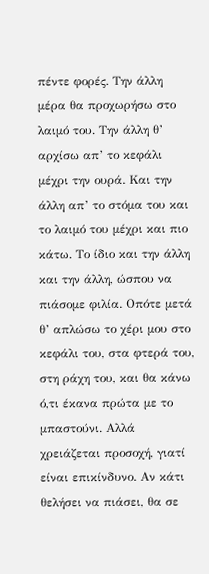πέντε φορές. Την άλλη μέρα θα προχωρήσω στο λαιμό του. Την άλλη θ’ αρχίσω απ’ το κεφάλι μέχρι την ουρά. Και την άλλη απ’ το στόμα του και το λαιμό του μέχρι και πιο κάτω. Το ίδιο και την άλλη και την άλλη, ώσπου να πιάσομε φιλία. Οπότε μετά θ’ απλώσω το χέρι μου στο κεφάλι του, στα φτερά του, στη ράχη του, και θα κάνω ό,τι έκανα πρώτα με το μπαστούνι. Αλλά χρειάζεται προσοχή, γιατί είναι επικίνδυνο. Αν κάτι θελήσει να πιάσει, θα σε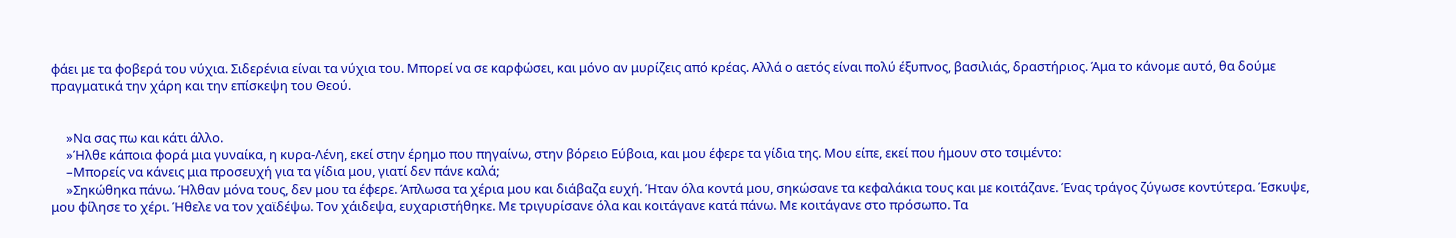φάει με τα φοβερά του νύχια. Σιδερένια είναι τα νύχια του. Μπορεί να σε καρφώσει, και μόνο αν μυρίζεις από κρέας. Αλλά ο αετός είναι πολύ έξυπνος, βασιλιάς, δραστήριος. Άμα το κάνομε αυτό, θα δούμε πραγματικά την χάρη και την επίσκεψη του Θεού.


     »Να σας πω και κάτι άλλο.
     »Ήλθε κάποια φορά μια γυναίκα, η κυρα-Λένη, εκεί στην έρημο που πηγαίνω, στην βόρειο Εύβοια, και μου έφερε τα γίδια της. Μου είπε, εκεί που ήμουν στο τσιμέντο:
     –Μπορείς να κάνεις μια προσευχή για τα γίδια μου, γιατί δεν πάνε καλά;
     »Σηκώθηκα πάνω. Ήλθαν μόνα τους, δεν μου τα έφερε. Άπλωσα τα χέρια μου και διάβαζα ευχή. Ήταν όλα κοντά μου, σηκώσανε τα κεφαλάκια τους και με κοιτάζανε. Ένας τράγος ζύγωσε κοντύτερα. Έσκυψε, μου φίλησε το χέρι. Ήθελε να τον χαϊδέψω. Τον χάιδεψα, ευχαριστήθηκε. Με τριγυρίσανε όλα και κοιτάγανε κατά πάνω. Με κοιτάγανε στο πρόσωπο. Τα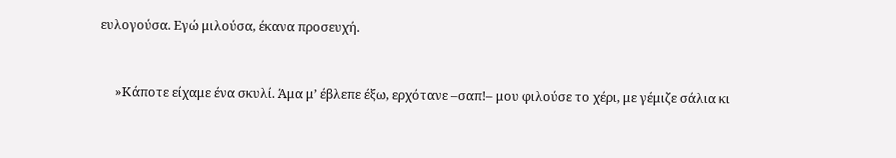ευλογούσα. Εγώ μιλούσα, έκανα προσευχή.


     »Κάποτε είχαμε ένα σκυλί. Άμα μ’ έβλεπε έξω, ερχότανε –σαπ!– μου φιλούσε το χέρι, με γέμιζε σάλια κι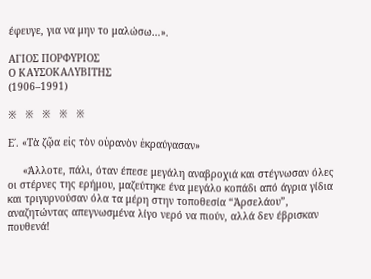έφευγε, για να μην το μαλώσω…».

ΑΓΙΟΣ ΠΟΡΦΥΡΙΟΣ
Ο ΚΑΥΣΟΚΑΛΥΒΙΤΗΣ
(1906–1991)

※   ※   ※   ※   ※

Ε΄. «Τὰ ζῷα εἰς τὸν οὐρανὸν ἐκραύγασαν»

     «Άλλοτε, πάλι, όταν έπεσε μεγάλη αναβροχιά και στέγνωσαν όλες οι στέρνες της ερήμου, μαζεύτηκε ένα μεγάλο κοπάδι από άγρια γίδια και τριγυρνούσαν όλα τα μέρη στην τοποθεσία “Ἀρσελάου”, αναζητώντας απεγνωσμένα λίγο νερό να πιούν, αλλά δεν έβρισκαν πουθενά!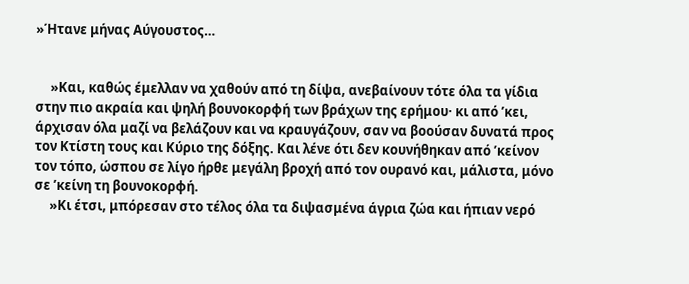»Ήτανε μήνας Αύγουστος…


     »Και, καθώς έμελλαν να χαθούν από τη δίψα, ανεβαίνουν τότε όλα τα γίδια στην πιο ακραία και ψηλή βουνοκορφή των βράχων της ερήμου· κι από ’κει, άρχισαν όλα μαζί να βελάζουν και να κραυγάζουν, σαν να βοούσαν δυνατά προς τον Κτίστη τους και Κύριο της δόξης. Και λένε ότι δεν κουνήθηκαν από ’κείνον τον τόπο, ώσπου σε λίγο ήρθε μεγάλη βροχή από τον ουρανό και, μάλιστα, μόνο σε ’κείνη τη βουνοκορφή.
     »Κι έτσι, μπόρεσαν στο τέλος όλα τα διψασμένα άγρια ζώα και ήπιαν νερό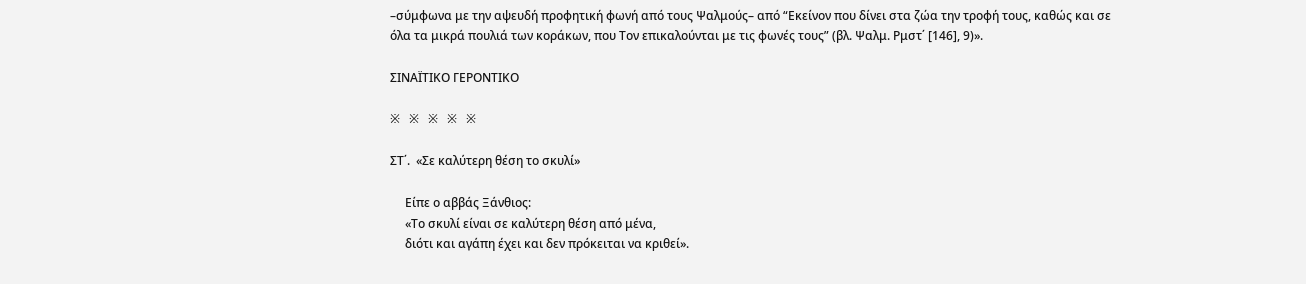–σύμφωνα με την αψευδή προφητική φωνή από τους Ψαλμούς– από “Εκείνον που δίνει στα ζώα την τροφή τους, καθώς και σε όλα τα μικρά πουλιά των κοράκων, που Τον επικαλούνται με τις φωνές τους” (βλ. Ψαλμ. Ρμστ΄ [146], 9)».

ΣΙΝΑΪΤΙΚΟ ΓΕΡΟΝΤΙΚΟ

※   ※   ※   ※   ※

ΣΤ΄.  «Σε καλύτερη θέση το σκυλί»

     Είπε ο αββάς Ξάνθιος:
     «Το σκυλί είναι σε καλύτερη θέση από μένα,
     διότι και αγάπη έχει και δεν πρόκειται να κριθεί».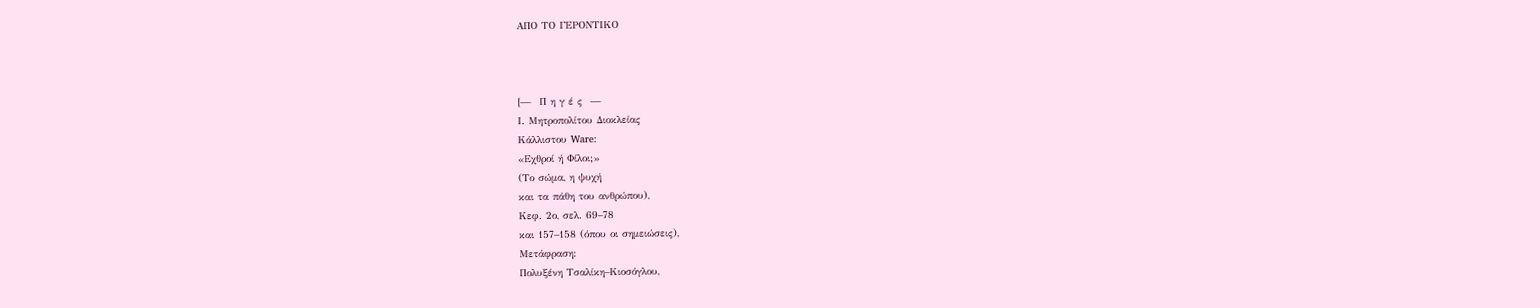ΑΠΟ ΤΟ ΓΕΡΟΝΤΙΚΟ



[—  Π η γ έ ς  —
Ι. Μητροπολίτου Διοκλείας
Κάλλιστου Ware:
«Εχθροί ή Φίλοι;»
(Το σώμα, η ψυχή
και τα πάθη του ανθρώπου),
Κεφ. 2ο, σελ. 69–78
και 157–158 (όπου οι σημειώσεις),
Μετάφραση:
Πολυξένη Τσαλίκη–Κιοσόγλου,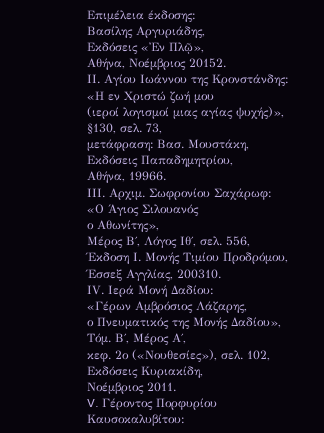Επιμέλεια έκδοσης:
Βασίλης Αργυριάδης,
Εκδόσεις «Ἐν Πλῷ»,
Αθήνα, Νοέμβριος 20152.
ΙΙ. Αγίου Ιωάννου της Κρονστάνδης:
«Η εν Χριστώ ζωή μου
(ιεροί λογισμοί μιας αγίας ψυχής)»,
§130, σελ. 73,
μετάφραση: Βασ. Μουστάκη,
Εκδόσεις Παπαδημητρίου,
Αθήνα, 19966.
ΙΙΙ. Αρχιμ. Σωφρονίου Σαχάρωφ:
«Ο Άγιος Σιλουανός
ο Αθωνίτης»,
Μέρος Β΄, Λόγος Ιθ΄, σελ. 556,
Έκδοση Ι. Μονής Τιμίου Προδρόμου,
Έσσεξ Αγγλίας, 200310.
ΙV. Ιερά Μονή Δαδίου:
«Γέρων Αμβρόσιος Λάζαρης,
ο Πνευματικός της Μονής Δαδίου»,
Τόμ. Β΄, Μέρος Α΄,
κεφ. 2ο («Νουθεσίες»), σελ. 102,
Εκδόσεις Κυριακίδη,
Νοέμβριος 2011.
V. Γέροντος Πορφυρίου Καυσοκαλυβίτου: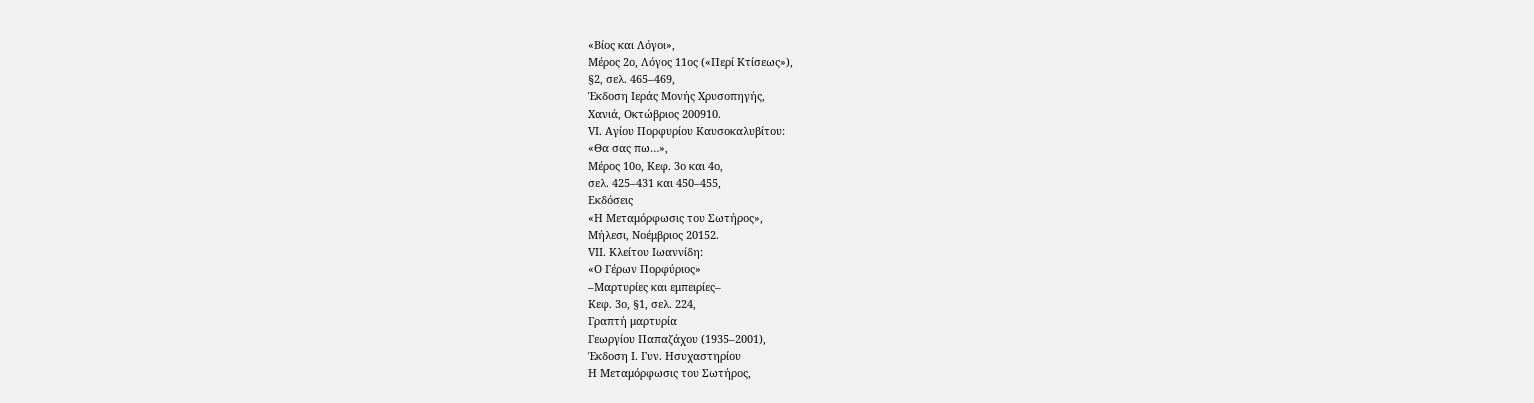«Βίος και Λόγοι»,
Μέρος 2ο, Λόγος 11ος («Περί Κτίσεως»),
§2, σελ. 465–469,
Έκδοση Ιεράς Μονής Χρυσοπηγής,
Χανιά, Οκτώβριος 200910.
VΙ. Αγίου Πορφυρίου Καυσοκαλυβίτου:
«Θα σας πω…»,
Μέρος 10ο, Κεφ. 3ο και 4ο,
σελ. 425–431 και 450–455,
Εκδόσεις
«Η Μεταμόρφωσις του Σωτήρος»,
Μήλεσι, Νοέμβριος 20152.
VΙΙ. Κλείτου Ιωαννίδη:
«Ο Γέρων Πορφύριος»
–Μαρτυρίες και εμπειρίες–
Κεφ. 3ο, §1, σελ. 224,
Γραπτή μαρτυρία
Γεωργίου Παπαζάχου (1935–2001),
Έκδοση Ι. Γυν. Ησυχαστηρίου
Η Μεταμόρφωσις του Σωτήρος,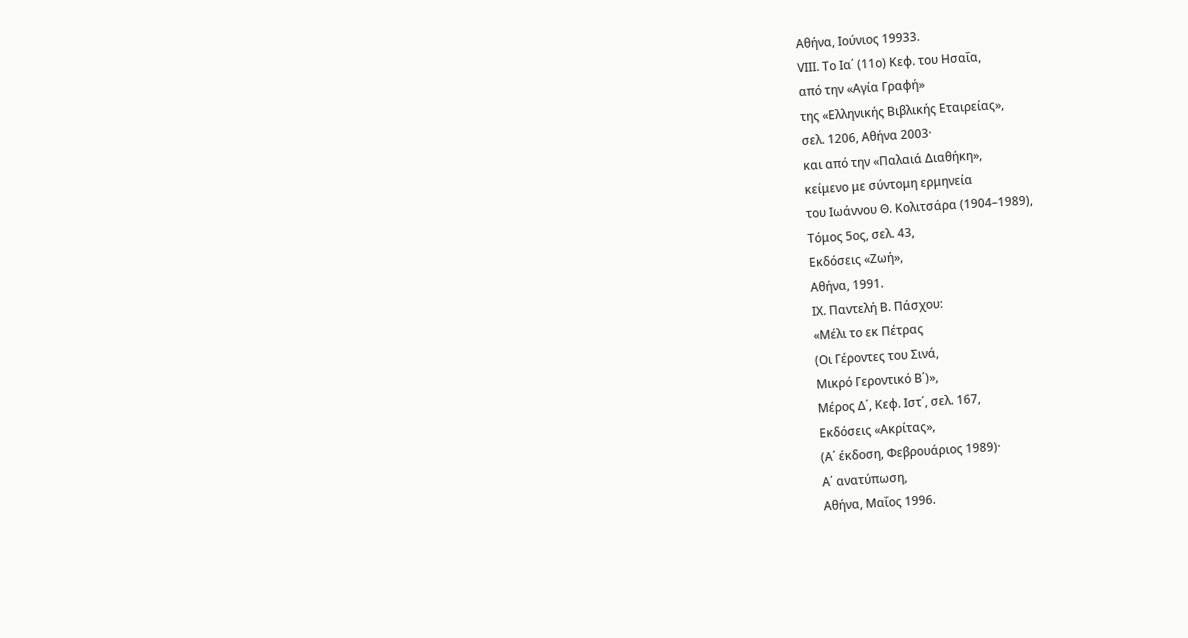Αθήνα, Ιούνιος 19933.
VΙΙI. Το Ια΄ (11ο) Κεφ. του Ησαΐα,
από την «Αγία Γραφή»
της «Ελληνικής Βιβλικής Εταιρείας»,
σελ. 1206, Αθήνα 2003·
και από την «Παλαιά Διαθήκη»,
κείμενο με σύντομη ερμηνεία
του Ιωάννου Θ. Κολιτσάρα (1904–1989),
Τόμος 5ος, σελ. 43,
Εκδόσεις «Ζωή»,
Αθήνα, 1991.
ΙΧ. Παντελή Β. Πάσχου:
«Μέλι το εκ Πέτρας
(Οι Γέροντες του Σινά,
Μικρό Γεροντικό Β΄)»,
Μέρος Δ΄, Κεφ. Ιστ΄, σελ. 167,
Εκδόσεις «Ακρίτας»,
(Α΄ έκδοση, Φεβρουάριος 1989)·
Α΄ ανατύπωση,
Αθήνα, Μαΐος 1996.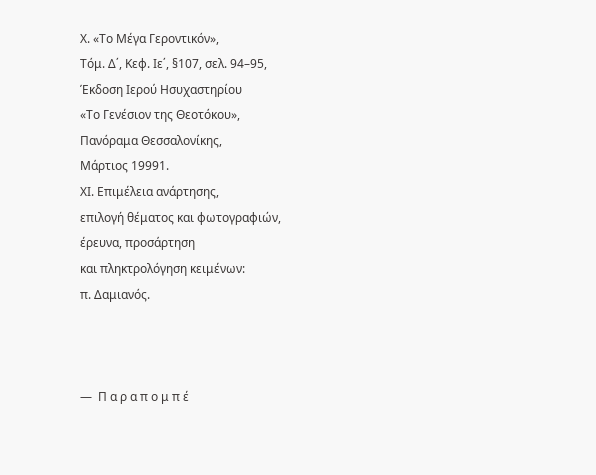Χ. «Το Μέγα Γεροντικόν»,
Τόμ. Δ΄, Κεφ. Ιε΄, §107, σελ. 94–95,
Έκδοση Ιερού Ησυχαστηρίου
«Το Γενέσιον της Θεοτόκου»,
Πανόραμα Θεσσαλονίκης,
Μάρτιος 19991.
ΧΙ. Επιμέλεια ανάρτησης,
επιλογή θέματος και φωτογραφιών,
έρευνα, προσάρτηση
και πληκτρολόγηση κειμένων:
π. Δαμιανός.



—  Π α ρ α π ο μ π έ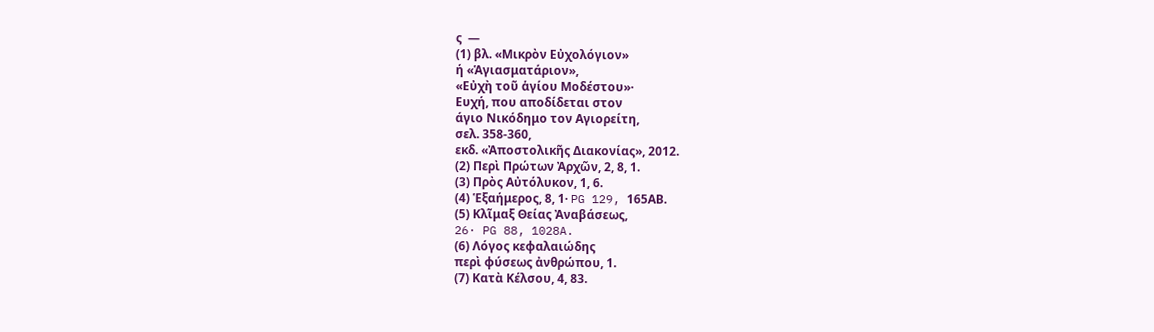ς  —
(1) βλ. «Μικρὸν Εὐχολόγιον»
ή «Ἁγιασματάριον»,
«Εὐχὴ τοῦ ἁγίου Μοδέστου»·
Ευχή, που αποδίδεται στον
άγιο Νικόδημο τον Αγιορείτη,
σελ. 358-360,
εκδ. «Ἀποστολικῆς Διακονίας», 2012.
(2) Περὶ Πρώτων Ἀρχῶν, 2, 8, 1.
(3) Πρὸς Αὐτόλυκον, 1, 6.
(4) Ἑξαήμερος, 8, 1· PG 129, 165ΑΒ.
(5) Κλῖμαξ Θείας Ἀναβάσεως,
26· PG 88, 1028A.
(6) Λόγος κεφαλαιώδης
περὶ φύσεως ἀνθρώπου, 1.
(7) Κατὰ Κέλσου, 4, 83.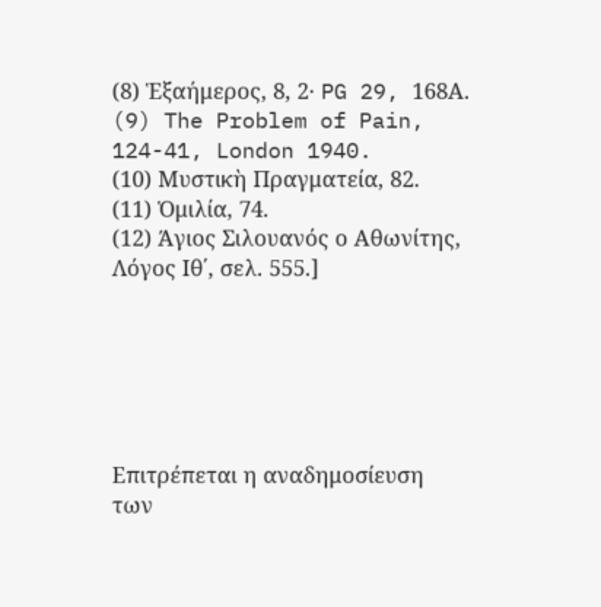(8) Ἑξαήμερος, 8, 2· PG 29, 168Α.
(9) The Problem of Pain,
124-41, London 1940.
(10) Μυστικὴ Πραγματεία, 82.
(11) Ὁμιλία, 74.
(12) Άγιος Σιλουανός ο Αθωνίτης,
Λόγος Ιθ΄, σελ. 555.]






Επιτρέπεται η αναδημοσίευση
των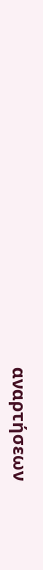αναρτήσεων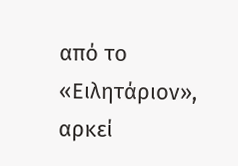από το «Ειλητάριον»,
αρκεί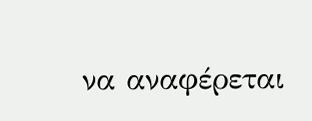να αναφέρεται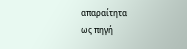απαραίτητα
ως πηγή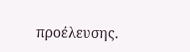προέλευσης.